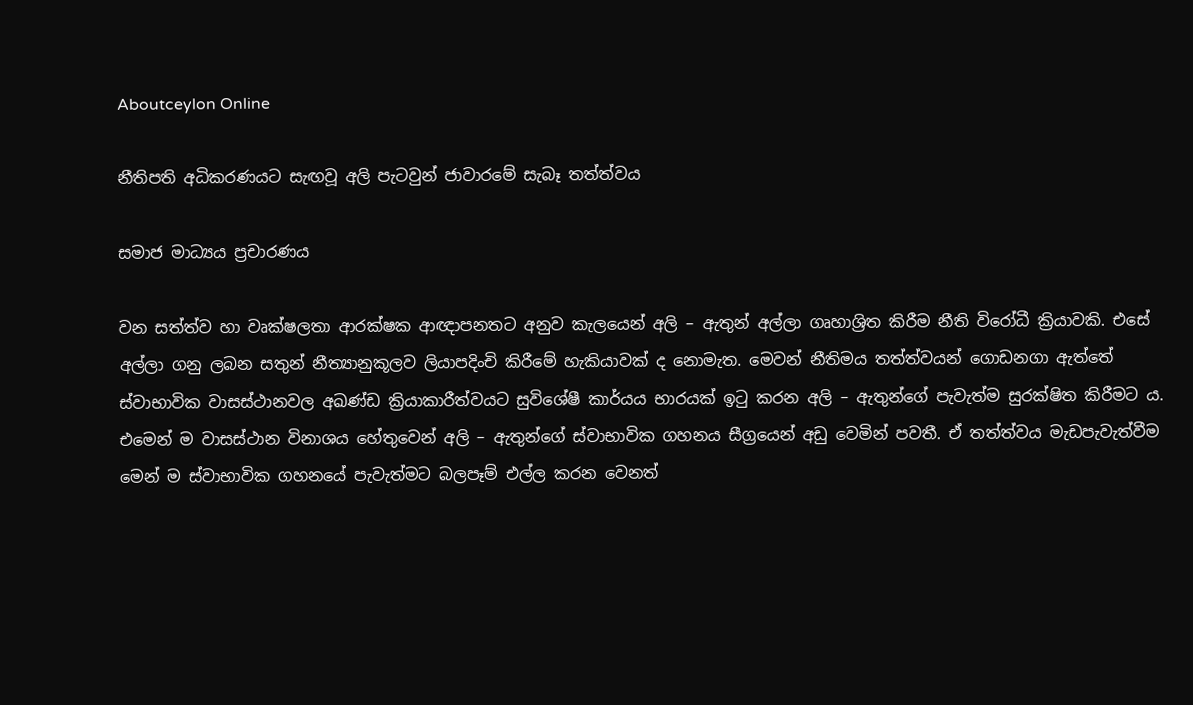Aboutceylon Online

නීතිපති අධිකරණයට සැඟවූ අලි පැටවුන් ජාවාරමේ සැබෑ තත්ත්වය

සමාජ මාධ්‍යය ප්‍රචාරණය

වන සත්ත්ව හා වෘක්ෂලතා ආරක්ෂක ආඥාපනතට අනුව කැලයෙන් අලි – ඇතුන් අල්ලා ගෘහාශ්‍රිත කිරීම නීති විරෝධී ක්‍රියාවකි. එසේ අල්ලා ගනු ලබන සතුන් නීත්‍යානුකූලව ලියාපදිංචි කිරීමේ හැකියාවක් ද නොමැත. මෙවන් නීතිමය තත්ත්වයන් ගොඩනගා ඇත්තේ ස්වාභාවික වාසස්ථානවල අඛණ්ඩ ක්‍රියාකාරීත්වයට සුවිශේෂී කාර්යය භාරයක් ඉටු කරන අලි – ඇතුන්ගේ පැවැත්ම සුරක්ෂිත කිරීමට ය. එමෙන් ම වාසස්ථාන විනාශය හේතුවෙන් අලි – ඇතුන්ගේ ස්වාභාවික ගහනය සීග්‍රයෙන් අඩු වෙමින් පවතී. ඒ තත්ත්වය මැඩපැවැත්වීම මෙන් ම ස්වාභාවික ගහනයේ පැවැත්මට බලපෑම් එල්ල කරන වෙනත්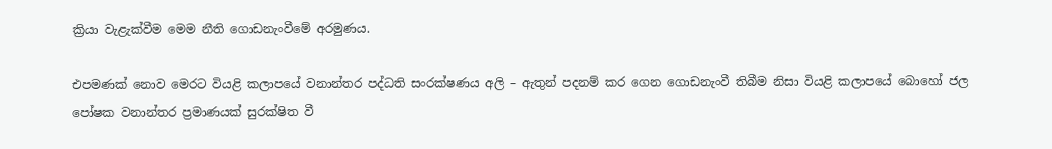ක්‍රියා වැළැක්වීම මෙම නීති ගොඩනැංවීමේ අරමුණය.

එපමණක් නොව මෙරට වියළි කලාපයේ වනාන්තර පද්ධති සංරක්ෂණය අලි – ඇතුන් පදනම් කර ගෙන ගොඩනැංවී තිබීම නිසා වියළි කලාපයේ බොහෝ ජල පෝෂක වනාන්තර ප්‍රමාණයක් සුරක්ෂිත වී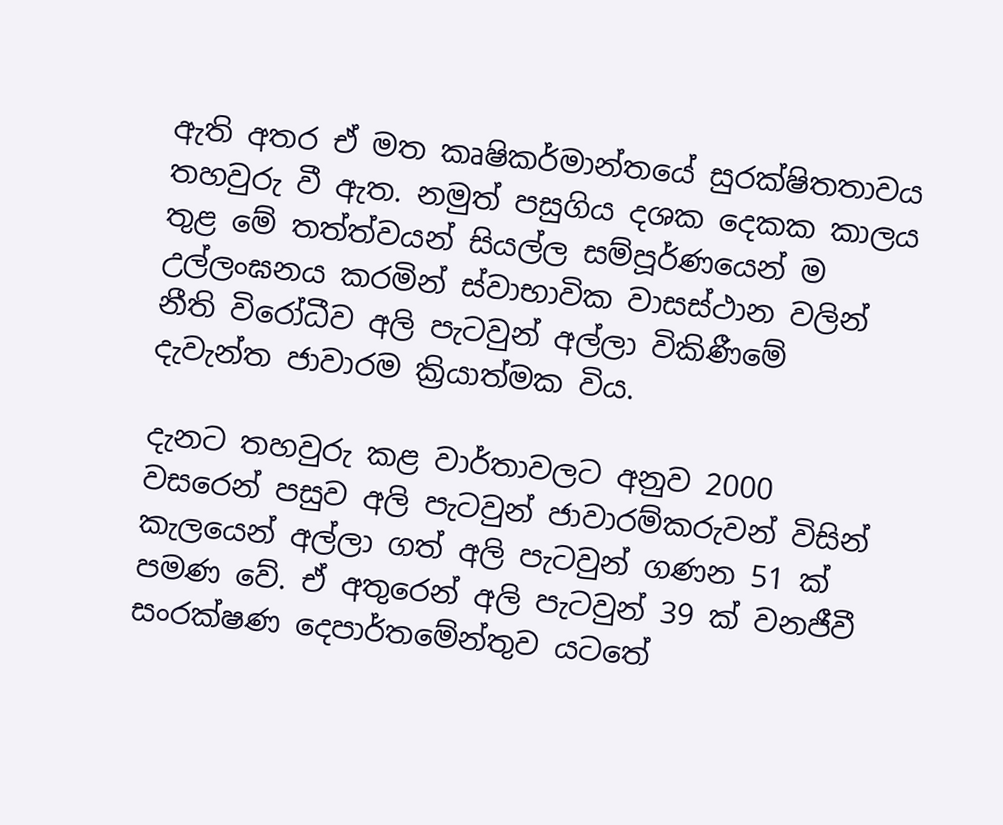ඇති අතර ඒ මත කෘෂිකර්මාන්තයේ සුරක්ෂිතතාවය තහවුරු වී ඇත. නමුත් පසුගිය දශක දෙකක කාලය තුළ මේ තත්ත්වයන් සියල්ල සම්පූර්ණයෙන් ම උල්ලංඝනය කරමින් ස්වාභාවික වාසස්ථාන වලින් නීති විරෝධීව අලි පැටවුන් අල්ලා විකිණීමේ දැවැන්ත ජාවාරම ක්‍රියාත්මක විය.

දැනට තහවුරු කළ වාර්තාවලට අනුව 2000 වසරෙන් පසුව අලි පැටවුන් ජාවාරම්කරුවන් විසින් කැලයෙන් අල්ලා ගත් අලි පැටවුන් ගණන 51 ක් පමණ වේ. ඒ අතුරෙන් අලි පැටවුන් 39 ක් වනජීවී සංරක්ෂණ දෙපාර්තමේන්තුව යටතේ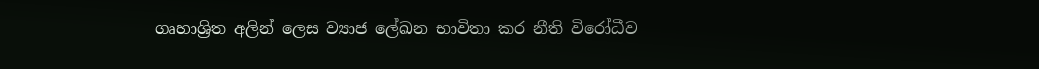ගෘහාශ්‍රිත අලින් ලෙස ව්‍යාජ ලේඛන භාවිතා කර නීති විරෝධීව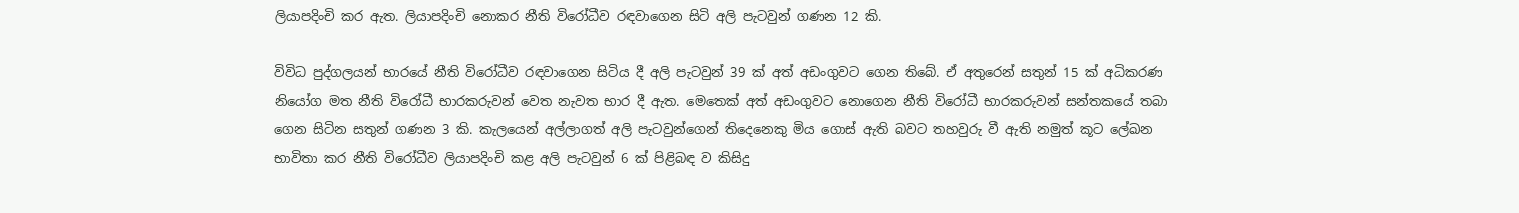ලියාපදිංචි කර ඇත. ලියාපදිංචි නොකර නීති විරෝධීව රඳවාගෙන සිටි අලි පැටවුන් ගණන 12 කි.

විවිධ පුද්ගලයන් භාරයේ නීති විරෝධීව රඳවාගෙන සිටිය දී අලි පැටවුන් 39 ක් අත් අඩංගුවට ගෙන තිබේ. ඒ අතුරෙන් සතුන් 15 ක් අධිකරණ නියෝග මත නීති විරෝධී භාරකරුවන් වෙත නැවත භාර දී ඇත. මෙතෙක් අත් අඩංගුවට නොගෙන නීති විරෝධී භාරකරුවන් සන්තකයේ තබා ගෙන සිටින සතුන් ගණන 3 කි. කැලයෙන් අල්ලාගත් අලි පැටවුන්ගෙන් තිදෙනෙකු මිය ගොස් ඇති බවට තහවුරු වී ඇති නමුත් කූට ලේඛන භාවිතා කර නීති විරෝධීව ලියාපදිංචි කළ අලි පැටවුන් 6 ක් පිළිබඳ ව කිසිදු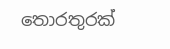තොරතුරක්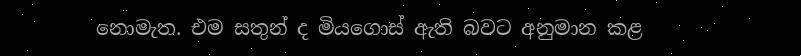නොමැත. එම සතුන් ද මියගොස් ඇති බවට අනුමාන කළ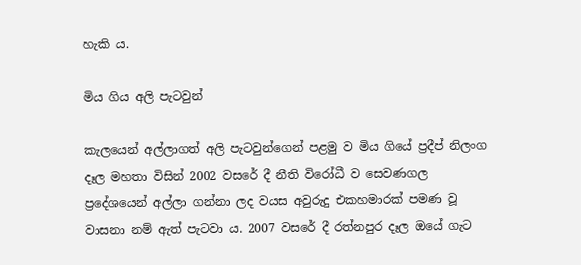හැකි ය.

මිය ගිය අලි පැටවුන්

කැලයෙන් අල්ලාගත් අලි පැටවුන්ගෙන් පළමු ව මිය ගියේ ප්‍රදීප් නිලංග දෑල මහතා විසින් 2002 වසරේ දී නීති විරෝධී ව සෙවණගල ප්‍රදේශයෙන් අල්ලා ගන්නා ලද වයස අවුරුදු එකහමාරක් පමණ වූ වාසනා නම් ඇත් පැටවා ය. 2007 වසරේ දී රත්නපුර දෑල ඔයේ ගැට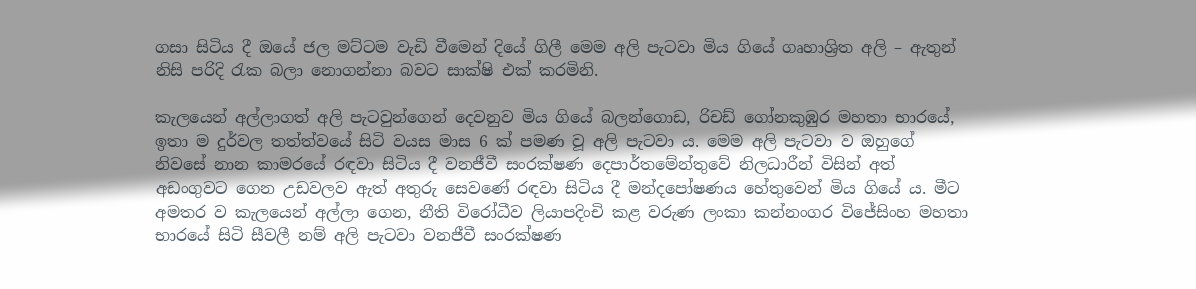ගසා සිටිය දී ඔයේ ජල මට්ටම වැඩි වීමෙන් දියේ ගිලී මෙම අලි පැටවා මිය ගියේ ගෘහාශ්‍රිත අලි – ඇතුන් නිසි පරිදි රැක බලා නොගන්නා බවට සාක්ෂි එක් කරමිනි.

කැලයෙන් අල්ලාගත් අලි පැටවුන්ගෙන් දෙවනුව මිය ගියේ බලන්ගොඩ, රිචඩ් ගෝනකුඹුර මහතා භාරයේ, ඉතා ම දුර්වල තත්ත්වයේ සිටි වයස මාස 6 ක් පමණ වූ අලි පැටවා ය. මෙම අලි පැටවා ව ඔහුගේ නිවසේ නාන කාමරයේ රඳවා සිටිය දී වනජීවී සංරක්ෂණ දෙපාර්තමේන්තුවේ නිලධාරීන් විසින් අත් අඩංගුවට ගෙන උඩවලව ඇත් අතුරු සෙවණේ රඳවා සිටිය දී මන්දපෝෂණය හේතුවෙන් මිය ගියේ ය. මීට අමතර ව කැලයෙන් අල්ලා ගෙන, නීති විරෝධීව ලියාපදිංචි කළ වරුණ ලංකා කන්නංගර විජේසිංහ මහතා භාරයේ සිටි සීවලී නම් අලි පැටවා වනජීවී සංරක්ෂණ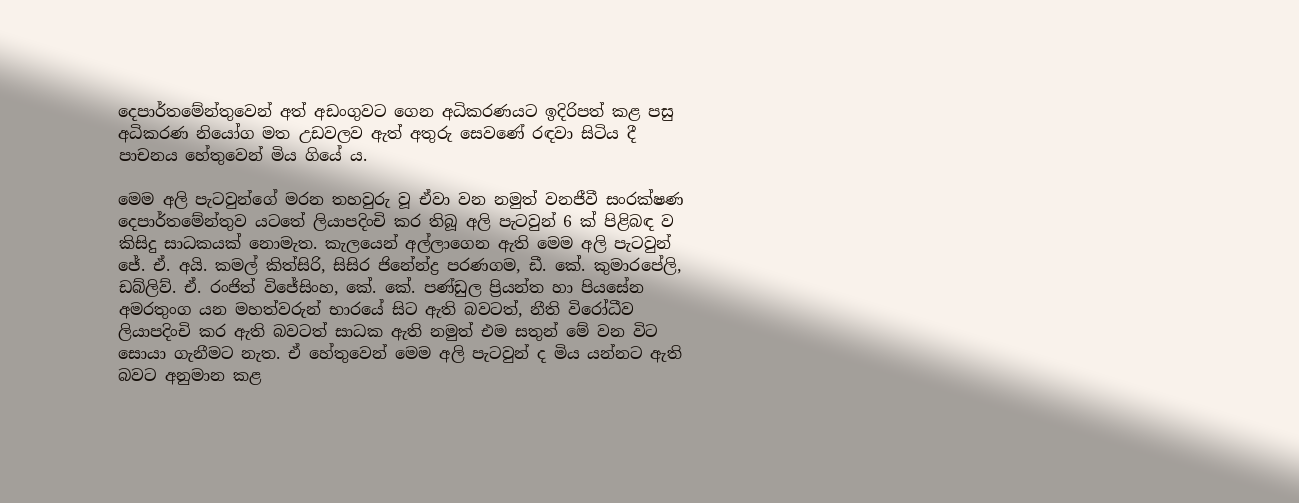දෙපාර්තමේන්තුවෙන් අත් අඩංගුවට ගෙන අධිකරණයට ඉදිරිපත් කළ පසු අධිකරණ නියෝග මත උඩවලව ඇත් අතුරු සෙවණේ රඳවා සිටිය දී පාචනය හේතුවෙන් මිය ගියේ ය.

මෙම අලි පැටවුන්ගේ මරන තහවුරු වූ ඒවා වන නමුත් වනජීවී සංරක්ෂණ දෙපාර්තමේන්තුව යටතේ ලියාපදිංචි කර තිබූ අලි පැටවුන් 6 ක් පිළිබඳ ව කිසිදු සාධකයක් නොමැත. කැලයෙන් අල්ලාගෙන ඇති මෙම අලි පැටවුන් ජේ. ඒ. අයි. කමල් කිත්සිරි, සිසිර ජිනේන්ද්‍ර පරණගම, ඩී. කේ. කුමාරපේලි, ඩබ්ලිව්. ඒ. රංජිත් විජේසිංහ, කේ. කේ. පණ්ඩුල ප්‍රියන්ත හා පියසේන අමරතුංග යන මහත්වරුන් භාරයේ සිට ඇති බවටත්, නීති විරෝධීව ලියාපදිංචි කර ඇති බවටත් සාධක ඇති නමුත් එම සතුන් මේ වන විට සොයා ගැනීමට නැත. ඒ හේතුවෙන් මෙම අලි පැටවුන් ද මිය යන්නට ඇති බවට අනුමාන කළ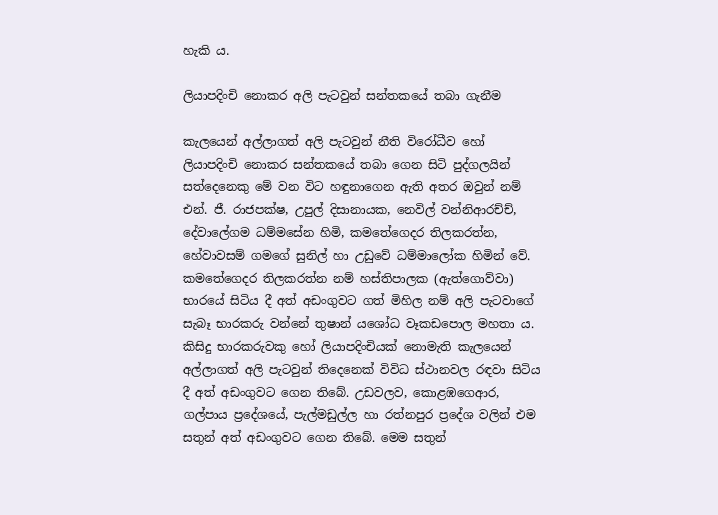හැකි ය.

ලියාපදිංචි නොකර අලි පැටවුන් සන්තකයේ තබා ගැනීම

කැලයෙන් අල්ලාගත් අලි පැටවුන් නීති විරෝධීව හෝ ලියාපදිංචි නොකර සන්තකයේ තබා ගෙන සිටි පුද්ගලයින් සත්දෙනෙකු මේ වන විට හඳුනාගෙන ඇති අතර ඔවුන් නම් එන්. ජී. රාජපක්ෂ, උපුල් දිසානායක, නෙවිල් වන්නිආරච්ච්, දේවාලේගම ධම්මසේන හිමි, කමතේගෙදර තිලකරත්න, හේවාවසම් ගමගේ සුනිල් හා උඩුවේ ධම්මාලෝක හිමින් වේ. කමතේගෙදර තිලකරත්න නම් හස්තිපාලක (ඇත්ගොව්වා) භාරයේ සිටිය දී අත් අඩංගුවට ගත් මිහිල නම් අලි පැටවාගේ සැබෑ භාරකරු වන්නේ තුෂාන් යශෝධ වෑකඩපොල මහතා ය. කිසිදු භාරකරුවකු හෝ ලියාපදිංචියක් නොමැති කැලයෙන් අල්ලාගත් අලි පැටවුන් තිදෙනෙක් විවිධ ස්ථානවල රඳවා සිටිය දී අත් අඩංගුවට ගෙන තිබේ. උඩවලව, කොළඹගෙආර, ගල්පාය ප්‍රදේශයේ, පැල්මඩුල්ල හා රත්නපුර ප්‍රදේශ වලින් එම සතුන් අත් අඩංගුවට ගෙන තිබේ. මෙම සතුන්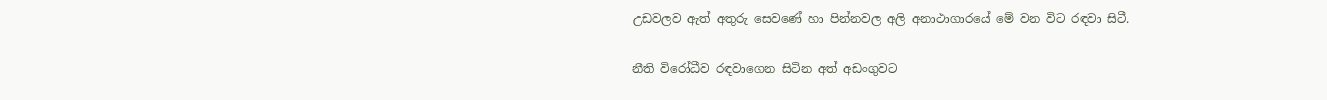උඩවලව ඇත් අතුරු සෙවණේ හා පින්නවල අලි අනාථාගාරයේ මේ වන විට රඳවා සිටී.

නීති විරෝධීව රඳවාගෙන සිටින අත් අඩංගුවට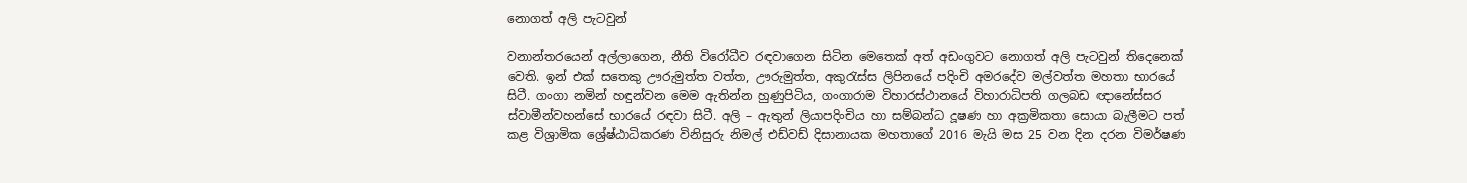නොගත් අලි පැටවුන්

වනාන්තරයෙන් අල්ලාගෙන, නීති විරෝධීව රඳවාගෙන සිටින මෙතෙක් අත් අඩංගුවට නොගත් අලි පැටවුන් තිදෙනෙක් වෙති. ඉන් එක් සතෙකු ඌරුමුත්ත වත්ත, ඌරුමුත්ත, අකුරැස්ස ලිපිනයේ පදිංචි අමරදේව මල්වත්ත මහතා භාරයේ සිටී. ගංගා නමින් හඳුන්වන මෙම ඇතින්න හුණුපිටිය, ගංගාරාම විහාරස්ථානයේ විහාරාධිපති ගලබඩ ඥානේස්සර ස්වාමීන්වහන්සේ භාරයේ රඳවා සිටී. අලි – ඇතුන් ලියාපදිංචිය හා සම්බන්ධ දූෂණ හා අක්‍රමිකතා සොයා බැලීමට පත් කළ විශ්‍රාමික ශ්‍රේෂ්ඨාධිකරණ විනිසුරු නිමල් එඩ්වඩ් දිසානායක මහතාගේ 2016 මැයි මස 25 වන දින දරන විමර්ෂණ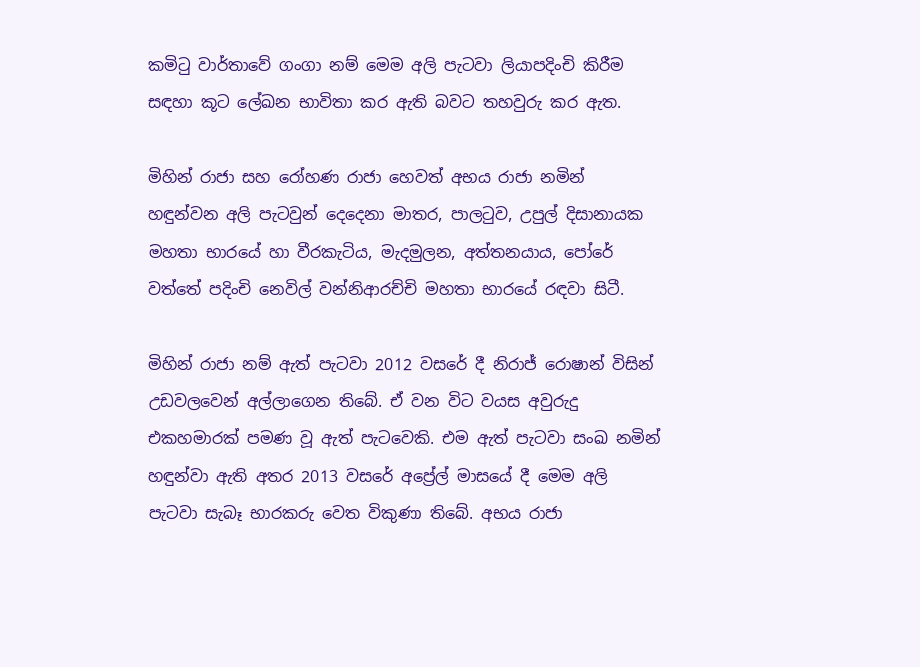කමිටු වාර්තාවේ ගංගා නම් මෙම අලි පැටවා ලියාපදිංචි කිරීම සඳහා කූට ලේඛන භාවිතා කර ඇති බවට තහවුරු කර ඇත.

මිහින් රාජා සහ රෝහණ රාජා හෙවත් අභය රාජා නමින් හඳුන්වන අලි පැටවුන් දෙදෙනා මාතර, පාලටුව, උපුල් දිසානායක මහතා භාරයේ හා වීරකැටිය, මැදමුලන, අත්තනයාය, පෝරේ වත්තේ පදිංචි නෙවිල් වන්නිආරච්චි මහතා භාරයේ රඳවා සිටී.

මිහින් රාජා නම් ඇත් පැටවා 2012 වසරේ දී නිරාජ් රොෂාන් විසින් උඩවලවෙන් අල්ලාගෙන තිබේ. ඒ වන විට වයස අවුරුදු එකහමාරක් පමණ වූ ඇත් පැටවෙකි. එම ඇත් පැටවා සංඛ නමින් හඳුන්වා ඇති අතර 2013 වසරේ අප්‍රේල් මාසයේ දී මෙම අලි පැටවා සැබෑ භාරකරු වෙත විකුණා තිබේ. අභය රාජා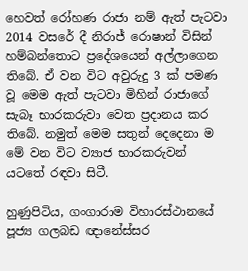හෙවත් රෝහණ රාජා නම් ඇත් පැටවා 2014 වසරේ දී නිරාජ් රොෂාන් විසින් හම්බන්තොට ප්‍රදේශයෙන් අල්ලාගෙන තිබේ. ඒ වන විට අවුරුදු 3 ක් පමණ වූ මෙම ඇත් පැටවා මිහින් රාජාගේ සැබෑ භාරකරුවා වෙත ප්‍රදානය කර තිබේ. නමුත් මෙම සතුන් දෙදෙනා ම මේ වන විට ව්‍යාජ භාරකරුවන් යටතේ රඳවා සිටී.

හුණුපිටිය, ගංගාරාම විහාරස්ථානයේ පූජ්‍ය ගලබඩ ඥානේස්සර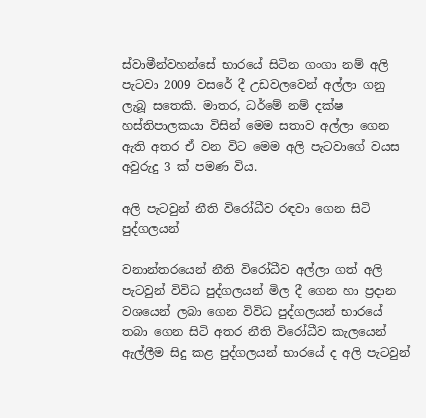ස්වාමීන්වහන්සේ භාරයේ සිටින ගංගා නම් අලි පැටවා 2009 වසරේ දී උඩවලවෙන් අල්ලා ගනු ලැබූ සතෙකි. මාතර, ධර්මේ නම් දක්ෂ හස්තිපාලකයා විසින් මෙම සතාව අල්ලා ගෙන ඇති අතර ඒ වන විට මෙම අලි පැටවාගේ වයස අවුරුදු 3 ක් පමණ විය.

අලි පැටවුන් නීති විරෝධීව රඳවා ගෙන සිටි පුද්ගලයන්

වනාන්තරයෙන් නීති විරෝධීව අල්ලා ගත් අලි පැටවුන් විවිධ පුද්ගලයන් මිල දී ගෙන හා ප්‍රදාන වශයෙන් ලබා ගෙන විවිධ පුද්ගලයන් භාරයේ තබා ගෙන සිටි අතර නීති විරෝධීව කැලයෙන් ඇල්ලීම සිදු කළ පුද්ගලයන් භාරයේ ද අලි පැටවුන්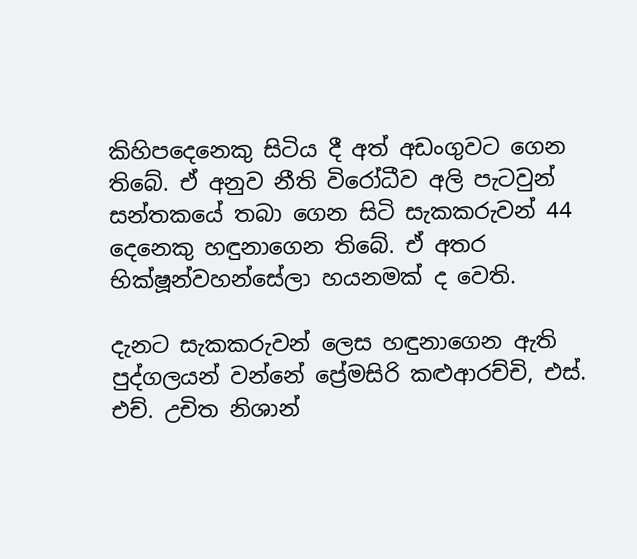කිහිපදෙනෙකු සිටිය දී අත් අඩංගුවට ගෙන තිබේ. ඒ අනුව නීති විරෝධීව අලි පැටවුන් සන්තකයේ තබා ගෙන සිටි සැකකරුවන් 44 දෙනෙකු හඳුනාගෙන තිබේ. ඒ අතර භික්ෂූන්වහන්සේලා හයනමක් ද වෙති.

දැනට සැකකරුවන් ලෙස හඳුනාගෙන ඇති පුද්ගලයන් වන්නේ ප්‍රේමසිරි කළුආරච්චි, එස්. එච්. උචිත නිශාන්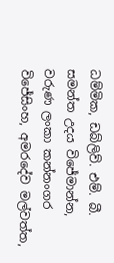ධම්මික, ඩබ්ලිව්. එම්. බී. සමන්ත උදය විජේමාන්න, වරුණ ලංකා කන්නංගර විජේසිංහ, අමරදේව මල්වත්ත,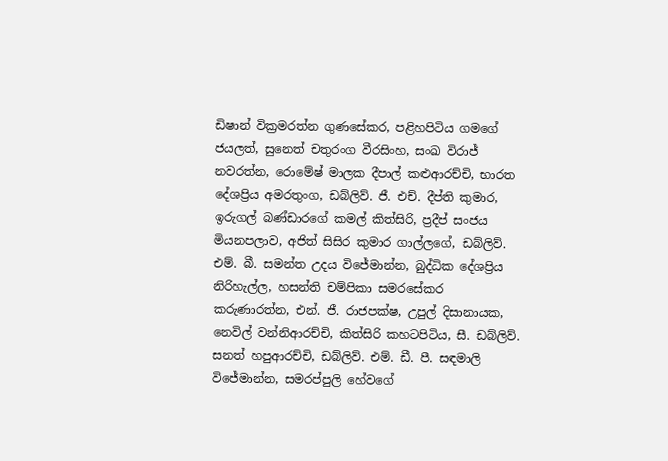ඩිෂාන් වික්‍රමරත්න ගුණසේකර, පළිහපිටිය ගමගේ ජයලත්, සුනෙත් චතුරංග වීරසිංහ, සංඛ විරාජ් නවරත්න, රොමේෂ් මාලක දීපාල් කළුආරච්චි, භාරත දේශප්‍රිය අමරතුංග, ඩබ්ලිව්. ජී. එච්. දීප්ති කුමාර, ඉරුගල් බණ්ඩාරගේ කමල් කිත්සිරි, ප්‍රදීප් සංජය මියනපලාව, අජිත් සිසිර කුමාර ගාල්ලගේ, ඩබ්ලිව්. එම්. බී. සමන්ත උදය විජේමාන්න, බුද්ධික දේශප්‍රිය නිරිහැල්ල, හසන්ති චම්පිකා සමරසේකර කරුණාරත්න, එන්. ජී. රාජපක්ෂ, උපුල් දිසානායක, නෙවිල් වන්නිආරච්චි, කිත්සිරි කහටපිටිය, සී. ඩබ්ලිව්. සනත් හපුආරච්චි, ඩබ්ලිව්. එම්. ඩී. පී. සඳමාලි විජේමාන්න, සමරප්පුලි හේවගේ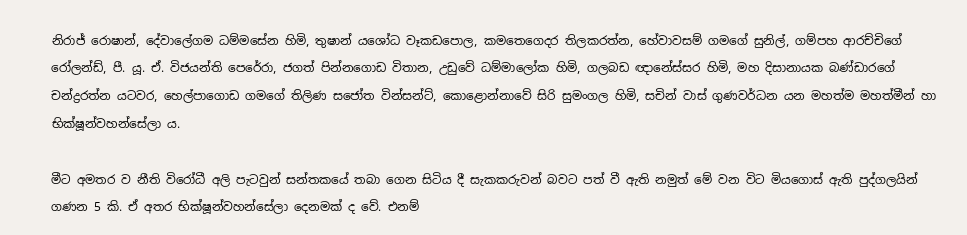නිරාජ් රොෂාන්, දේවාලේගම ධම්මසේන හිමි, තුෂාන් යශෝධ වෑකඩපොල, කමතෙගෙදර තිලකරත්න, හේවාවසම් ගමගේ සුනිල්, ගම්පහ ආරච්චිගේ රෝලන්ඩ්, පී. යූ. ඒ. විජයන්ති පෙරේරා, ජගත් පින්නගොඩ විතාන, උඩුවේ ධම්මාලෝක හිමි, ගලබඩ ඥානේස්සර හිමි, මහ දිසානායක බණ්ඩාරගේ චන්ද්‍රරත්න යටවර, හෙල්පාගොඩ ගමගේ තිලිණ සජෝත වින්සන්ට්, කොළොන්නාවේ සිරි සුමංගල හිමි, සචින් වාස් ගුණවර්ධන යන මහත්ම මහත්මීන් හා භික්ෂූන්වහන්සේලා ය.

මීට අමතර ව නීති විරෝධී අලි පැටවුන් සන්තකයේ තබා ගෙන සිටිය දී සැකකරුවන් බවට පත් වී ඇති නමුත් මේ වන විට මියගොස් ඇති පුද්ගලයින් ගණන 5 කි. ඒ අතර භික්ෂූන්වහන්සේලා දෙනමක් ද වේ. එනම්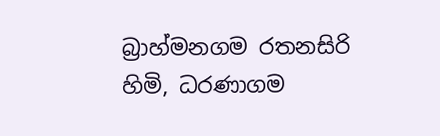බ්‍රාහ්මනගම රතනසිරි හිමි, ධරණාගම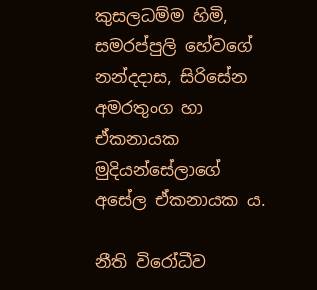කුසලධම්ම හිමි, සමරප්පුලි හේවගේ නන්දදාස, සිරිසේන අමරතුංග හා ඒකනායක මුදියන්සේලාගේ අසේල ඒකනායක ය.

නීති විරෝධීව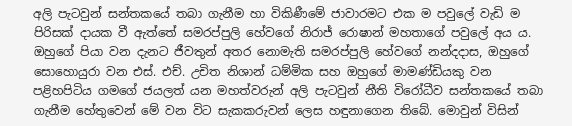අලි පැටවුන් සන්තකයේ තබා ගැනීම හා විකිණීමේ ජාවාරමට එක ම පවුලේ වැඩි ම පිරිසක් දායක වී ඇත්තේ සමරප්පුලි හේවගේ නිරාජ් රොෂාන් මහතාගේ පවුලේ අය ය. ඔහුගේ පියා වන දැනට ජීවතුන් අතර නොමැති සමරප්පුලි හේවගේ නන්දදාස, ඔහුගේ සොහොයුරා වන එස්. එච්. උචිත නිශාන් ධම්මික සහ ඔහුගේ මාමණ්ඩියකු වන පළිහපිටිය ගමගේ ජයලත් යන මහත්වරුන් අලි පැටවුන් නීති විරෝධීව සන්තකයේ තබා ගැනීම හේතුවෙන් මේ වන විට සැකකරුවන් ලෙස හඳුනාගෙන තිබේ. මොවුන් විසින්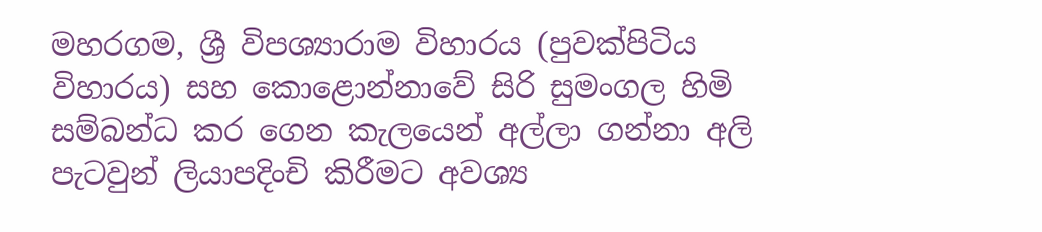මහරගම, ශ්‍රී විපශ්‍යාරාම විහාරය (පුවක්පිටිය විහාරය) සහ කොළොන්නාවේ සිරි සුමංගල හිමි සම්බන්ධ කර ගෙන කැලයෙන් අල්ලා ගන්නා අලි පැටවුන් ලියාපදිංචි කිරීමට අවශ්‍ය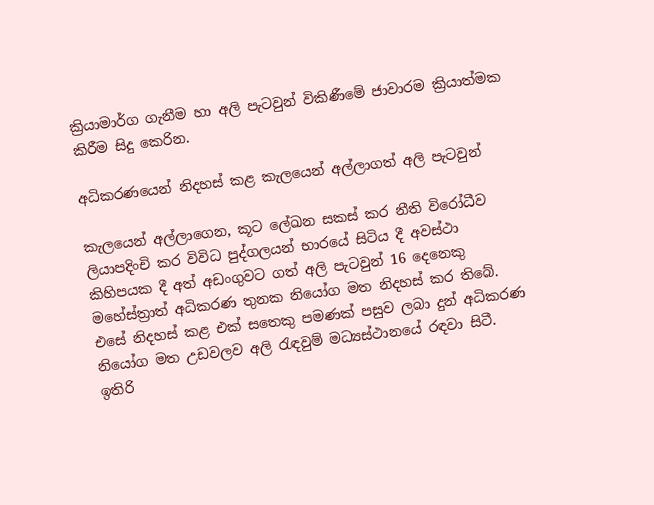ක්‍රියාමාර්ග ගැනීම හා අලි පැටවුන් විකිණීමේ ජාවාරම ක්‍රියාත්මක කිරීම සිදු කෙරින.

අධිකරණයෙන් නිදහස් කළ කැලයෙන් අල්ලාගත් අලි පැටවුන්

කැලයෙන් අල්ලාගෙන, කූට ලේඛන සකස් කර නීති විරෝධීව ලියාපදිංචි කර විවිධ පුද්ගලයන් භාරයේ සිටිය දී අවස්ථා කිහිපයක දී අත් අඩංගුවට ගත් අලි පැටවුන් 16 දෙනෙකු මහේස්ත්‍රාත් අධිකරණ තුනක නියෝග මත නිදහස් කර තිබේ. එසේ නිදහස් කළ එක් සතෙකු පමණක් පසුව ලබා දුන් අධිකරණ නියෝග මත උඩවලව අලි රැඳවුම් මධ්‍යස්ථානයේ රඳවා සිටී. ඉතිරි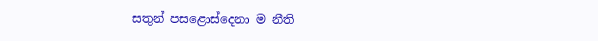සතුන් පසළොස්දෙනා ම නීති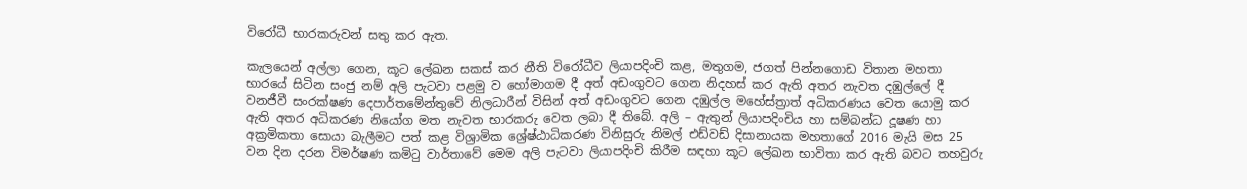විරෝධී භාරකරුවන් සතු කර ඇත.

කැලයෙන් අල්ලා ගෙන, කූට ලේඛන සකස් කර නීති විරෝධීව ලියාපදිංචි කළ, මතුගම, ජගත් පින්නගොඩ විතාන මහතා භාරයේ සිටින සංජු නම් අලි පැටවා පළමු ව හෝමාගම දී අත් අඩංගුවට ගෙන නිදහස් කර ඇති අතර නැවත දඹුල්ලේ දී වනජීවී සංරක්ෂණ දෙපාර්තමේන්තුවේ නිලධාරීන් විසින් අත් අඩංගුවට ගෙන දඹුල්ල මහේස්ත්‍රාත් අධිකරණය වෙත යොමු කර ඇති අතර අධිකරණ නියෝග මත නැවත භාරකරු වෙත ලබා දී තිබේ. අලි – ඇතුන් ලියාපදිංචිය හා සම්බන්ධ දූෂණ හා අක්‍රමිකතා සොයා බැලීමට පත් කළ විශ්‍රාමික ශ්‍රේෂ්ඨාධිකරණ විනිසුරු නිමල් එඩ්වඩ් දිසානායක මහතාගේ 2016 මැයි මස 25 වන දින දරන විමර්ෂණ කමිටු වාර්තාවේ මෙම අලි පැටවා ලියාපදිංචි කිරීම සඳහා කූට ලේඛන භාවිතා කර ඇති බවට තහවුරු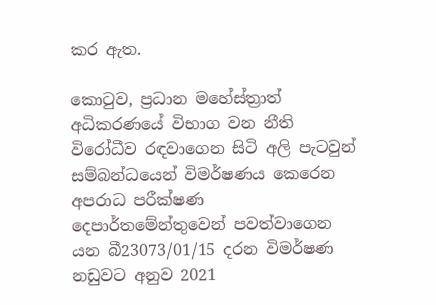කර ඇත.

කොටුව, ප්‍රධාන මහේස්ත්‍රාත් අධිකරණයේ විභාග වන නීති විරෝධීව රඳවාගෙන සිටි අලි පැටවුන් සම්බන්ධයෙන් විමර්ෂණය කෙරෙන අපරාධ පරීක්ෂණ දෙපාර්තමේන්තුවෙන් පවත්වාගෙන යන බී23073/01/15 දරන විමර්ෂණ නඩුවට අනුව 2021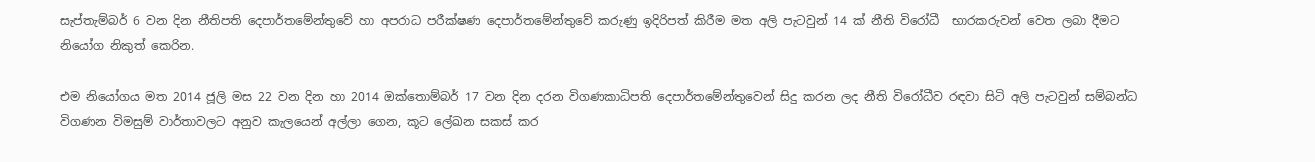සැප්තැම්බර් 6 වන දින නීතිපති දෙපාර්තමේන්තුවේ හා අපරාධ පරීක්ෂණ දෙපාර්තමේන්තුවේ කරුණු ඉදිරිපත් කිරීම මත අලි පැටවුන් 14 ක් නීති විරෝධී  භාරකරුවන් වෙත ලබා දීමට නියෝග නිකුත් කෙරින.

එම නියෝගය මත 2014 ජූලි මස 22 වන දින හා 2014 ඔක්තොම්බර් 17 වන දින දරන විගණකාධිපති දෙපාර්තමේන්තුවෙන් සිදු කරන ලද නීති විරෝධීව රඳවා සිටි අලි පැටවුන් සම්බන්ධ විගණන විමසුම් වාර්තාවලට අනුව කැලයෙන් අල්ලා ගෙන, කූට ලේඛන සකස් කර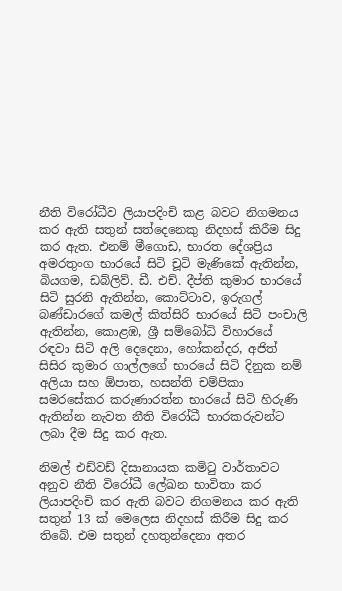නීති විරෝධීව ලියාපදිංචි කළ බවට නිගමනය කර ඇති සතුන් සත්දෙනෙකු නිදහස් කිරීම සිදු කර ඇත. එනම් මීගොඩ, භාරත දේශප්‍රිය අමරතුංග භාරයේ සිටි චූටි මැණිකේ ඇතින්න, බියගම, ඩබ්ලිව්. ඩී. එච්. දීප්ති කුමාර භාරයේ සිටි සුරනි ඇතින්න, කොට්ටාව, ඉරුගල් බණ්ඩාරගේ කමල් කිත්සිරි භාරයේ සිටි පංචාලි ඇතින්න, කොළඹ, ශ්‍රී සම්බෝධි විහාරයේ රඳවා සිටි අලි දෙදෙනා, හෝකන්දර, අජිත් සිසිර කුමාර ගාල්ලගේ භාරයේ සිටි දිනුක නම් අලියා සහ ඕපාත, හසන්ති චම්පිකා සමරසේකර කරුණාරත්න භාරයේ සිටි හිරුණි ඇතින්න නැවත නීති විරෝධී භාරකරුවන්ට ලබා දීම සිදු කර ඇත.

නිමල් එඩ්වඩ් දිසානායක කමිටු වාර්තාවට අනුව නීති විරෝධී ලේඛන භාවිතා කර ලියාපදිංචි කර ඇති බවට නිගමනය කර ඇති සතුන් 13 ක් මෙලෙස නිදහස් කිරීම සිදු කර තිබේ. එම සතුන් දහතුන්දෙනා අතර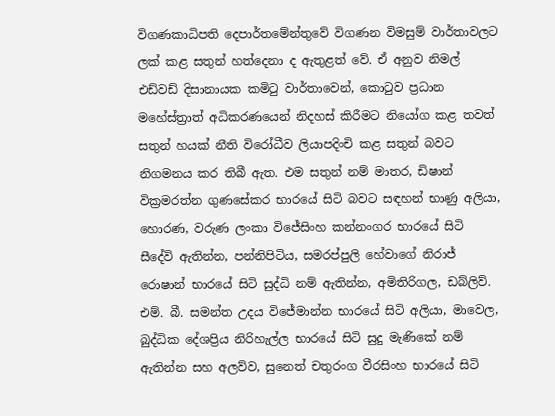විගණකාධිපති දෙපාර්තමේන්තුවේ විගණන විමසුම් වාර්තාවලට ලක් කළ සතුන් හත්දෙනා ද ඇතුළත් වේ. ඒ අනුව නිමල් එඩ්වඩ් දිසානායක කමිටු වාර්තාවෙන්, කොටුව ප්‍රධාන මහේස්ත්‍රාත් අධිකරණයෙන් නිදහස් කිරීමට නියෝග කළ තවත් සතුන් හයක් නීති විරෝධීව ලියාපදිංචි කළ සතුන් බවට නිගමනය කර තිබී ඇත. එම සතුන් නම් මාතර, ඩිෂාන් වික්‍රමරත්න ගුණසේකර භාරයේ සිටි බවට සඳහන් භාණු අලියා, හොරණ, වරුණ ලංකා විජේසිංහ කන්නංගර භාරයේ සිටි සීදේවි ඇතින්න, පන්නිපිටිය, සමරප්පුලි හේවාගේ නිරාජ් රොෂාන් භාරයේ සිටි සුද්ධි නම් ඇතින්න, අමිතිරිගල, ඩබ්ලිව්. එම්. බී. සමන්ත උදය විජේමාන්න භාරයේ සිටි අලියා, මාවෙල, බුද්ධික දේශප්‍රිය නිරිහැල්ල භාරයේ සිටි සුදු මැණිකේ නම් ඇතින්න සහ අලව්ව, සුනෙත් චතුරංග වීරසිංහ භාරයේ සිටි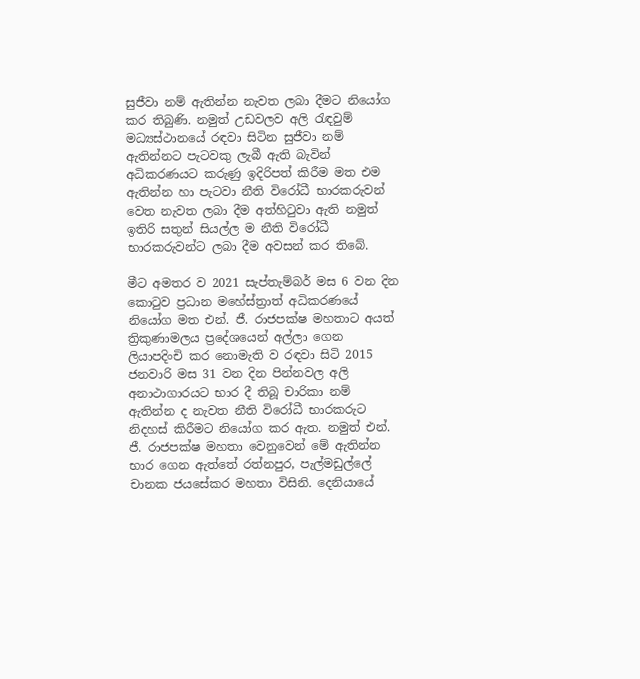සුජීවා නම් ඇතින්න නැවත ලබා දීමට නියෝග කර තිබුණි. නමුත් උඩවලව අලි රැඳවුම් මධ්‍යස්ථානයේ රඳවා සිටින සුජීවා නම් ඇතින්නට පැටවකු ලැබී ඇති බැවින් අධිකරණයට කරුණු ඉදිරිපත් කිරීම මත එම ඇතින්න හා පැටවා නීති විරෝධී භාරකරුවන් වෙත නැවත ලබා දීම අත්හිටුවා ඇති නමුත් ඉතිරි සතුන් සියල්ල ම නීති විරෝධී භාරකරුවන්ට ලබා දීම අවසන් කර තිබේ.

මීට අමතර ව 2021 සැප්තැම්බර් මස 6 වන දින කොටුව ප්‍රධාන මහේස්ත්‍රාත් අධිකරණයේ නියෝග මත එන්. ජී. රාජපක්ෂ මහතාට අයත් ත්‍රිකුණාමලය ප්‍රදේශයෙන් අල්ලා ගෙන ලියාපදිංචි කර නොමැති ව රඳවා සිටි 2015 ජනවාරි මස 31 වන දින පින්නවල අලි අනාථාගාරයට භාර දී තිබූ චාරිකා නම් ඇතින්න ද නැවත නීති විරෝධී භාරකරුට නිදහස් කිරීමට නියෝග කර ඇත. නමුත් එන්. ජී. රාජපක්ෂ මහතා වෙනුවෙන් මේ ඇතින්න භාර ගෙන ඇත්තේ රත්නපුර, පැල්මඩුල්ලේ චානක ජයසේකර මහතා විසිනි. දෙනියායේ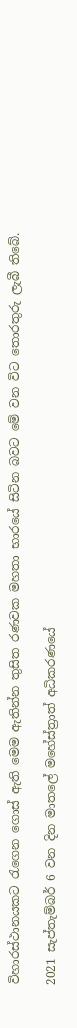විහාරස්ථානයකට රැගෙන ගොස් ඇති මෙම ඇතින්න තුසිත රණවක මහතා භාරයේ සිටින බවට මේ වන විට තොරතුරු ලැබී තිබේ.

2021 සැප්තැම්බර් 6 වන දින මාතලේ මහේස්ත්‍රාත් අධිකරණයේ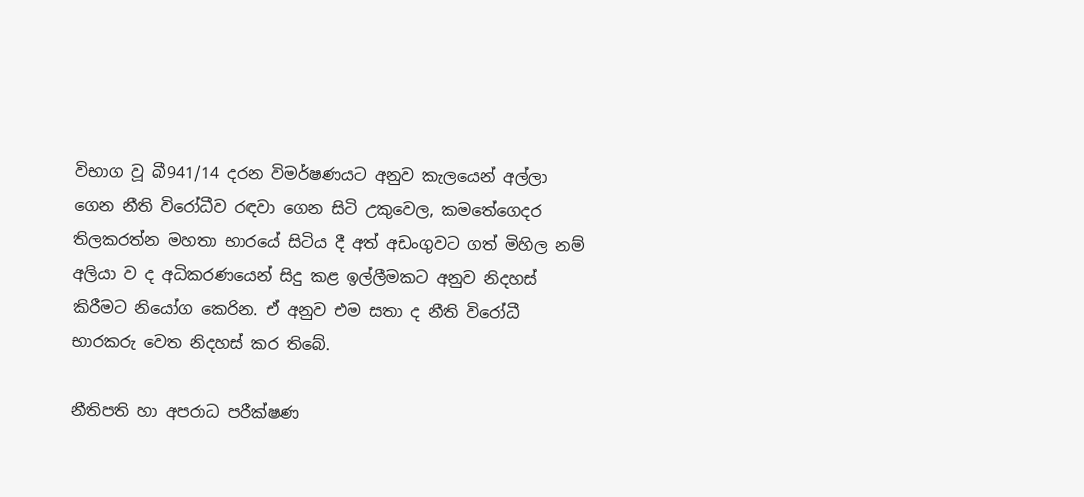විභාග වූ බී941/14 දරන විමර්ෂණයට අනුව කැලයෙන් අල්ලා ගෙන නීති විරෝධීව රඳවා ගෙන සිටි උකුවෙල, කමතේගෙදර තිලකරත්න මහතා භාරයේ සිටිය දී අත් අඩංගුවට ගත් මිහිල නම් අලියා ව ද අධිකරණයෙන් සිදු කළ ඉල්ලීමකට අනුව නිදහස් කිරීමට නියෝග කෙරින. ඒ අනුව එම සතා ද නීති විරෝධී භාරකරු වෙත නිදහස් කර තිබේ.

නීතිපති හා අපරාධ පරීක්ෂණ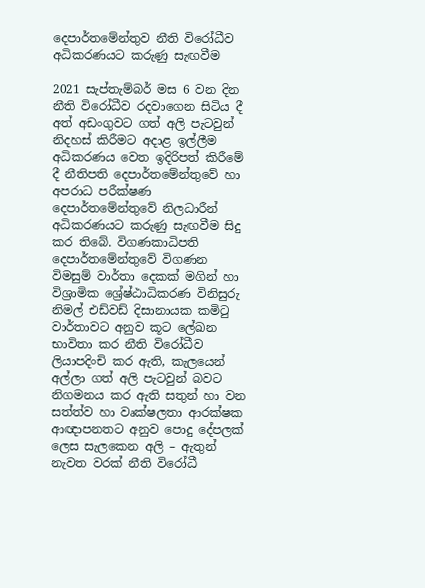දෙපාර්තමේන්තුව නීති විරෝධීව අධිකරණයට කරුණු සැඟවීම

2021 සැප්තැම්බර් මස 6 වන දින නීති විරෝධීව රදවාගෙන සිටිය දී අත් අඩංගුවට ගත් අලි පැටවුන් නිදහස් කිරීමට අදාළ ඉල්ලීම අධිකරණය වෙත ඉදිරිපත් කිරීමේ දී නීතිපති දෙපාර්තමේන්තුවේ හා අපරාධ පරීක්ෂණ දෙපාර්තමේන්තුවේ නිලධාරීන් අධිකරණයට කරුණු සැඟවීම සිදු කර තිබේ. විගණකාධිපති දෙපාර්තමේන්තුවේ විගණන විමසුම් වාර්තා දෙකක් මගින් හා විශ්‍රාමික ශ්‍රේෂ්ඨාධිකරණ විනිසුරු නිමල් එඩ්වඩ් දිසානායක කමිටු වාර්තාවට අනුව කූට ලේඛන භාවිතා කර නීති විරෝධීව ලියාපදිංචි කර ඇති, කැලයෙන් අල්ලා ගත් අලි පැටවුන් බවට නිගමනය කර ඇති සතුන් හා වන සත්ත්ව හා වෘක්ෂලතා ආරක්ෂක ආඥාපනතට අනුව පොදු දේපලක් ලෙස සැලකෙන අලි – ඇතුන් නැවත වරක් නීති විරෝධී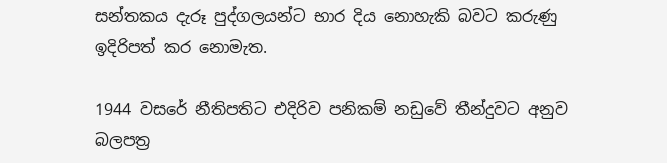සන්තකය දැරූ පුද්ගලයන්ට භාර දිය නොහැකි බවට කරුණු ඉදිරිපත් කර නොමැත.

1944 වසරේ නීතිපතිට එදිරිව පනිකම් නඩුවේ තීන්දුවට අනුව බලපත්‍ර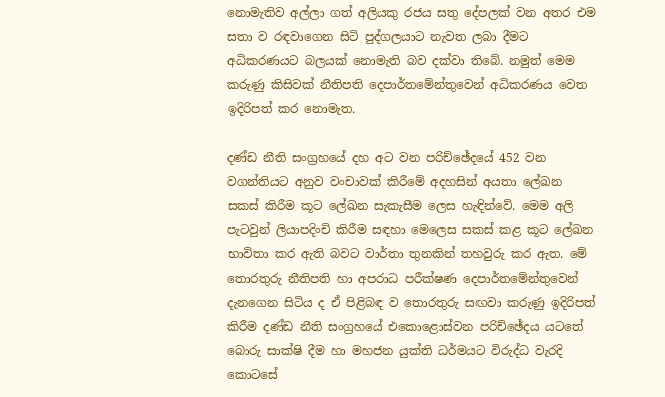නොමැතිව අල්ලා ගත් අලියකු රජය සතු දේපලක් වන අතර එම සතා ව රඳවාගෙන සිටි පුද්ගලයාට නැවත ලබා දීමට අධිකරණයට බලයක් නොමැති බව දක්වා තිබේ. නමුත් මෙම කරුණු කිසිවක් නීතිපති දෙපාර්තමේන්තුවෙන් අධිකරණය වෙත ඉදිරිපත් කර නොමැත.

දණ්ඩ නීති සංග්‍රහයේ දහ අට වන පරිච්ඡේදයේ 452 වන වගන්තියට අනුව වංචාවක් කිරීමේ අදහසින් අයතා ලේඛන සකස් කිරීම කූට ලේඛන සැකැසීම ලෙස හැඳින්වේ. මෙම අලි පැටවුන් ලියාපදිංචි කිරීම සඳහා මෙලෙස සකස් කළ කූට ලේඛන භාවිතා කර ඇති බවට වාර්තා තුනකින් තහවුරු කර ඇත. මේ තොරතුරු නීතිපති හා අපරාධ පරීක්ෂණ දෙපාර්තමේන්තුවෙන් දැනගෙන සිටිය ද ඒ පිළිබඳ ව තොරතුරු සඟවා කරුණු ඉදිරිපත් කිරීම දණ්ඩ නීති සංග්‍රහයේ එකොළොස්වන පරිච්ඡේදය යටතේ බොරු සාක්ෂි දීම හා මහජන යුක්ති ධර්මයට විරුද්ධ වැරදි කොටසේ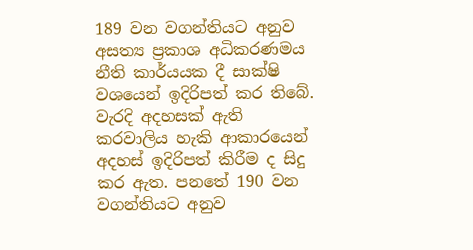189 වන වගන්තියට අනුව අසත්‍ය ප්‍රකාශ අධිකරණමය නීති කාර්යයක දී සාක්ෂි වශයෙන් ඉදිරිපත් කර තිබේ. වැරදි අදහසක් ඇති කරවාලිය හැකි ආකාරයෙන් අදහස් ඉදිරිපත් කිරීම ද සිදු කර ඇත. පනතේ 190 වන වගන්තියට අනුව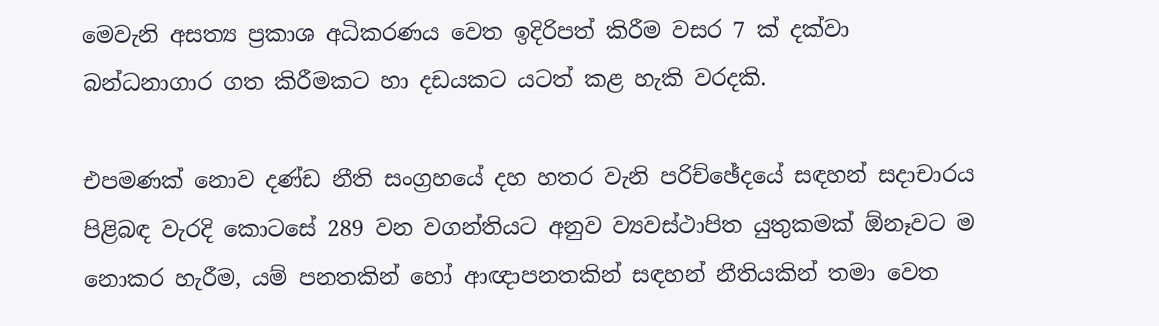මෙවැනි අසත්‍ය ප්‍රකාශ අධිකරණය වෙත ඉදිරිපත් කිරීම වසර 7 ක් දක්වා බන්ධනාගාර ගත කිරීමකට හා දඩයකට යටත් කළ හැකි වරදකි.

එපමණක් නොව දණ්ඩ නීති සංග්‍රහයේ දහ හතර වැනි පරිච්ඡේදයේ සඳහන් සදාචාරය පිළිබඳ වැරදි කොටසේ 289 වන වගන්තියට අනුව ව්‍යවස්ථාපිත යුතුකමක් ඕනෑවට ම නොකර හැරීම, යම් පනතකින් හෝ ආඥාපනතකින් සඳහන් නීතියකින් තමා වෙත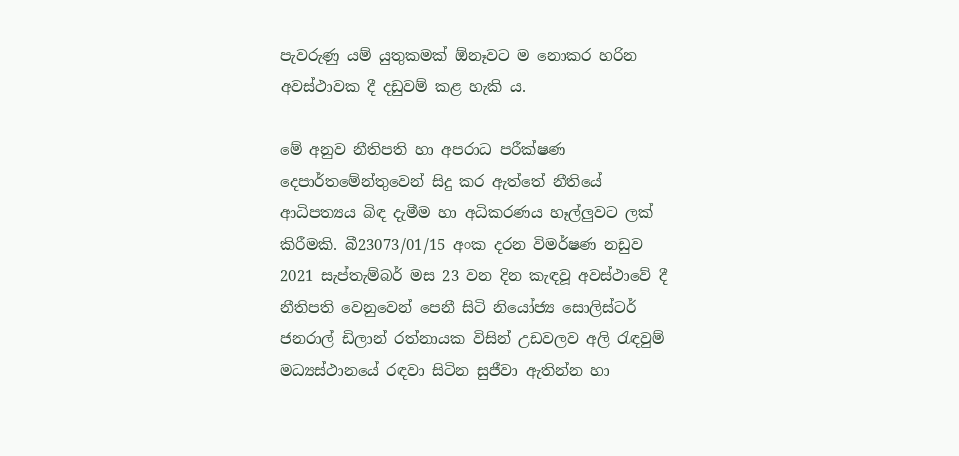පැවරුණු යම් යුතුකමක් ඕනෑවට ම නොකර හරින අවස්ථාවක දී දඩුවම් කළ හැකි ය.

මේ අනුව නීතිපති හා අපරාධ පරීක්ෂණ දෙපාර්තමේන්තුවෙන් සිදු කර ඇත්තේ නීතියේ ආධිපත්‍යය බිඳ දැමීම හා අධිකරණය හෑල්ලුවට ලක් කිරීමකි. බී23073/01/15 අංක දරන විමර්ෂණ නඩුව 2021 සැප්තැම්බර් මස 23 වන දින කැඳවූ අවස්ථාවේ දී නීතිපති වෙනුවෙන් පෙනී සිටි නියෝජ්‍ය සොලිස්ටර් ජනරාල් ඩිලාන් රත්නායක විසින් උඩවලව අලි රැඳවුම් මධ්‍යස්ථානයේ රඳවා සිටින සුජීවා ඇතින්න හා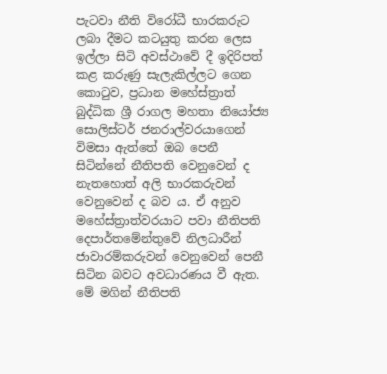පැටවා නීති විරෝධී භාරකරුට ලබා දීමට කටයුතු කරන ලෙස ඉල්ලා සිටි අවස්ථාවේ දී ඉදිරිපත් කළ කරුණු සැලැකිල්ලට ගෙන කොටුව, ප්‍රධාන මහේස්ත්‍රාත් බුද්ධික ශ්‍රී රාගල මහතා නියෝජ්‍ය සොලිස්ටර් ජනරාල්වරයාගෙන් විමසා ඇත්තේ ඔබ පෙනී සිටින්නේ නීතිපති වෙනුවෙන් ද නැතහොත් අලි භාරකරුවන් වෙනුවෙන් ද බව ය. ඒ අනුව මහේස්ත්‍රාත්වරයාට පවා නීතිපති දෙපාර්තමේන්තුවේ නිලධාරීන් ජාවාරම්කරුවන් වෙනුවෙන් පෙනී සිටින බවට අවධාරණය වී ඇත. මේ මගින් නීතිපති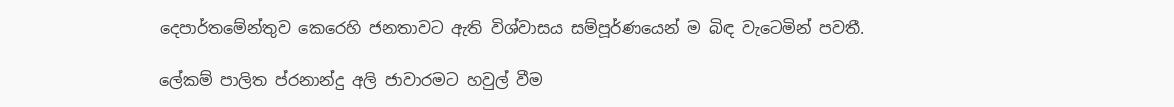දෙපාර්තමේන්තුව කෙරෙහි ජනතාවට ඇති විශ්වාසය සම්පූර්ණයෙන් ම බිඳ වැටෙමින් පවතී.

ලේකම් පාලිත ප්රනාන්දු අලි ජාවාරමට හවුල් වීම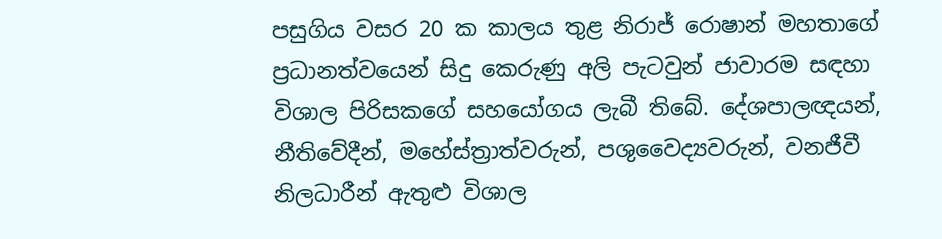පසුගිය වසර 20 ක කාලය තුළ නිරාජ් රොෂාන් මහතාගේ ප්‍රධානත්වයෙන් සිදු කෙරුණු අලි පැටවුන් ජාවාරම සඳහා විශාල පිරිසකගේ සහයෝගය ලැබී තිබේ. දේශපාලඥයන්, නීතිවේදීන්, මහේස්ත්‍රාත්වරුන්, පශුවෛද්‍යවරුන්, වනජීවී නිලධාරීන් ඇතුළු විශාල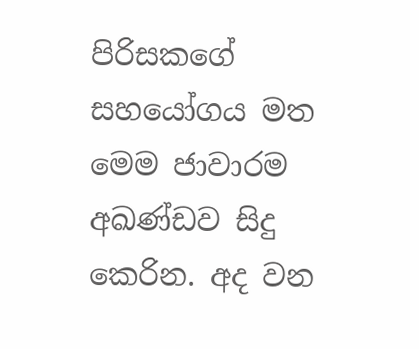පිරිසකගේ සහයෝගය මත මෙම ජාවාරම අඛණ්ඩව සිදු කෙරින. අද වන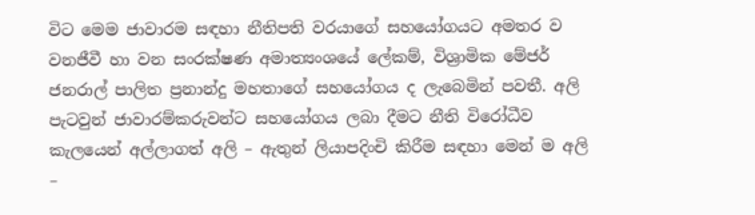විට මෙම ජාවාරම සඳහා නීතිපති වරයාගේ සහයෝගයට අමතර ව වනජීවී හා වන සංරක්ෂණ අමාත්‍යංශයේ ලේකම්, විශ්‍රාමික මේජර් ජනරාල් පාලිත ප්‍රනාන්දු මහතාගේ සහයෝගය ද ලැබෙමින් පවතී. අලි පැටවුන් ජාවාරම්කරුවන්ට සහයෝගය ලබා දීමට නීති විරෝධීව කැලයෙන් අල්ලාගත් අලි – ඇතුන් ලියාපදිංචි කිරීම සඳහා මෙන් ම අලි –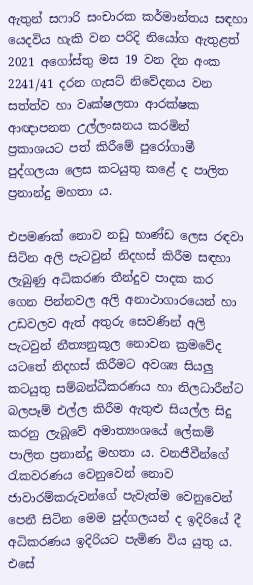ඇතුන් සෆාරි සංචාරක කර්මාන්තය සඳහා යෙදවිය හැකි වන පරිදි නියෝග ඇතුළත් 2021 අගෝස්තු මස 19 වන දින අංක 2241/41 දරන ගැසට් නිවේදනය වන සත්ත්ව හා වෘක්ෂලතා ආරක්ෂක ආඥාපනත උල්ලංඝනය කරමින් ප්‍රකාශයට පත් කිරීමේ පුරෝගාමී පුද්ගලයා ලෙස කටයුතු කළේ ද පාලිත ප්‍රනාන්දු මහතා ය.

එපමණක් නොව නඩු භාණ්ඩ ලෙස රඳවා සිටින අලි පැටවුන් නිදහස් කිරීම සඳහා ලැබුණු අධිකරණ තීන්දුව පාදක කර ගෙන පින්නවල අලි අනාථාගාරයෙන් හා උඩවලව ඇත් අතුරු සෙවණින් අලි පැටවුන් නීත්‍යනුකූල නොවන ක්‍රමවේද යටතේ නිදහස් කිරීමට අවශ්‍ය සියලු කටයුතු සම්බන්ධීකරණය හා නිලධාරීන්ට බලපෑම් එල්ල කිරීම ඇතුළු සියල්ල සිදු කරනු ලැබූවේ අමාත්‍යංශයේ ලේකම් පාලිත ප්‍රනාන්දු මහතා ය. වනජීවීන්ගේ රැකවරණය වෙනුවෙන් නොව ජාවාරම්කරුවන්ගේ පැවැත්ම වෙනුවෙන් පෙනී සිටින මෙම පුද්ගලයන් ද ඉදිරියේ දී අධිකරණය ඉදිරියට පැමිණ විය යුතු ය. එසේ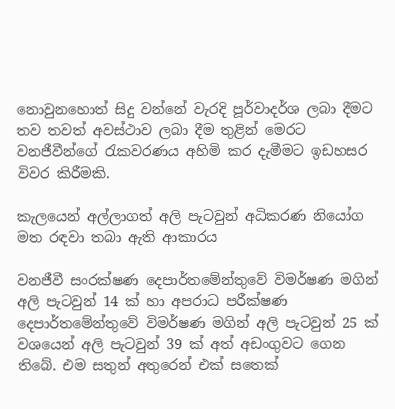නොවුනහොත් සිදු වන්නේ වැරදි පූර්වාදර්ශ ලබා දීමට තව තවත් අවස්ථාව ලබා දීම තුළින් මෙරට වනජීවීන්ගේ රැකවරණය අහිමි කර දැමීමට ඉඩහසර විවර කිරීමකි.

කැලයෙන් අල්ලාගත් අලි පැටවුන් අධිකරණ නියෝග මත රඳවා තබා ඇති ආකාරය

වනජීවී සංරක්ෂණ දෙපාර්තමේන්තුවේ විමර්ෂණ මගින් අලි පැටවුන් 14 ක් හා අපරාධ පරීක්ෂණ දෙපාර්තමේන්තුවේ විමර්ෂණ මගින් අලි පැටවුන් 25 ක් වශයෙන් අලි පැටවුන් 39 ක් අත් අඩංගුවට ගෙන තිබේ. එම සතුන් අතුරෙන් එක් සතෙක්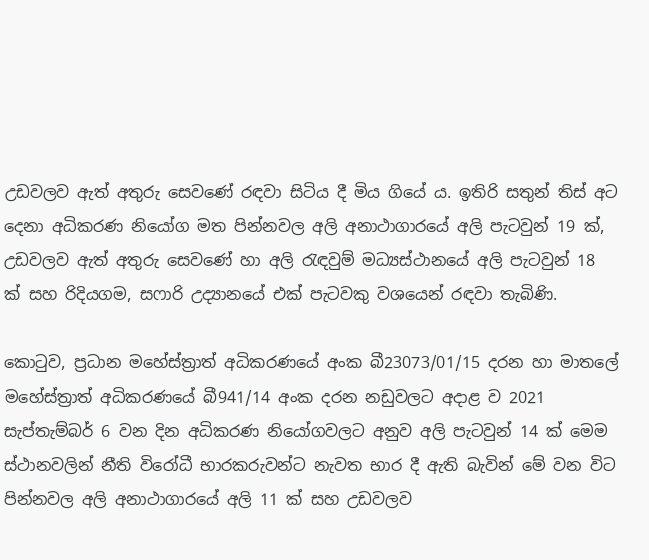උඩවලව ඇත් අතුරු සෙවණේ රඳවා සිටිය දී මිය ගියේ ය. ඉතිරි සතුන් තිස් අට දෙනා අධිකරණ නියෝග මත පින්නවල අලි අනාථාගාරයේ අලි පැටවුන් 19 ක්, උඩවලව ඇත් අතුරු සෙවණේ හා අලි රැඳවුම් මධ්‍යස්ථානයේ අලි පැටවුන් 18 ක් සහ රිදියගම, සෆාරි උද්‍යානයේ එක් පැටවකු වශයෙන් රඳවා තැබිණි.

කොටුව, ප්‍රධාන මහේස්ත්‍රාත් අධිකරණයේ අංක බී23073/01/15 දරන හා මාතලේ මහේස්ත්‍රාත් අධිකරණයේ බී941/14 අංක දරන නඩුවලට අදාළ ව 2021 සැප්තැම්බර් 6 වන දින අධිකරණ නියෝගවලට අනුව අලි පැටවුන් 14 ක් මෙම ස්ථානවලින් නීති විරෝධී භාරකරුවන්ට නැවත භාර දී ඇති බැවින් මේ වන විට පින්නවල අලි අනාථාගාරයේ අලි 11 ක් සහ උඩවලව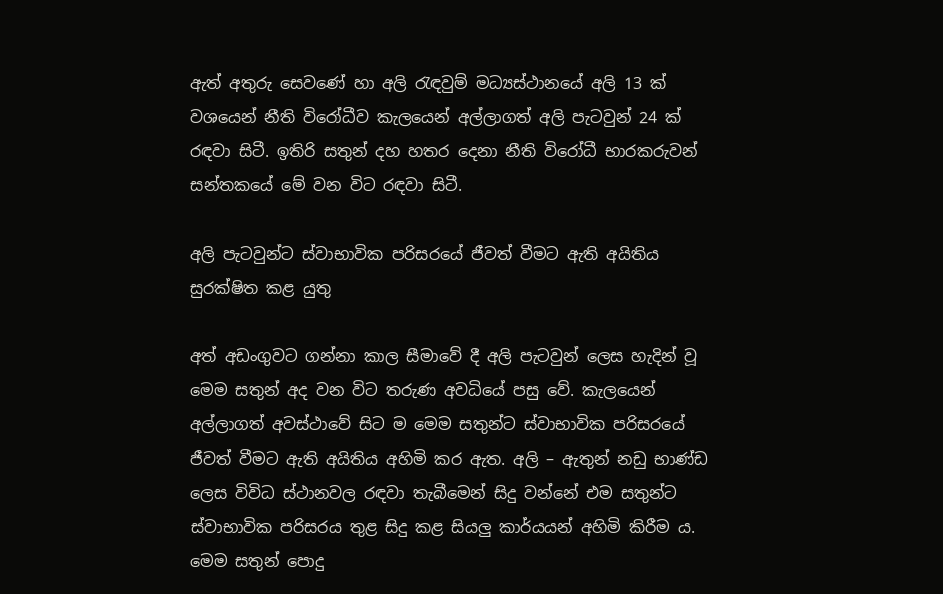ඇත් අතුරු සෙවණේ හා අලි රැඳවුම් මධ්‍යස්ථානයේ අලි 13 ක් වශයෙන් නීති විරෝධීව කැලයෙන් අල්ලාගත් අලි පැටවුන් 24 ක්  රඳවා සිටී. ඉතිරි සතුන් දහ හතර දෙනා නීති විරෝධී භාරකරුවන් සන්තකයේ මේ වන විට රඳවා සිටී.

අලි පැටවුන්ට ස්වාභාවික පරිසරයේ ජීවත් වීමට ඇති අයිතිය සුරක්ෂිත කළ යුතු

අත් අඩංගුවට ගන්නා කාල සීමාවේ දී අලි පැටවුන් ලෙස හැදින් වූ මෙම සතුන් අද වන විට තරුණ අවධියේ පසු වේ. කැලයෙන් අල්ලාගත් අවස්ථාවේ සිට ම මෙම සතුන්ට ස්වාභාවික පරිසරයේ ජීවත් වීමට ඇති අයිතිය අහිමි කර ඇත. අලි – ඇතුන් නඩු භාණ්ඩ ලෙස විවිධ ස්ථානවල රඳවා තැබීමෙන් සිදු වන්නේ එම සතුන්ට ස්වාභාවික පරිසරය තුළ සිදු කළ සියලු කාර්යයන් අහිමි කිරීම ය. මෙම සතුන් පොදු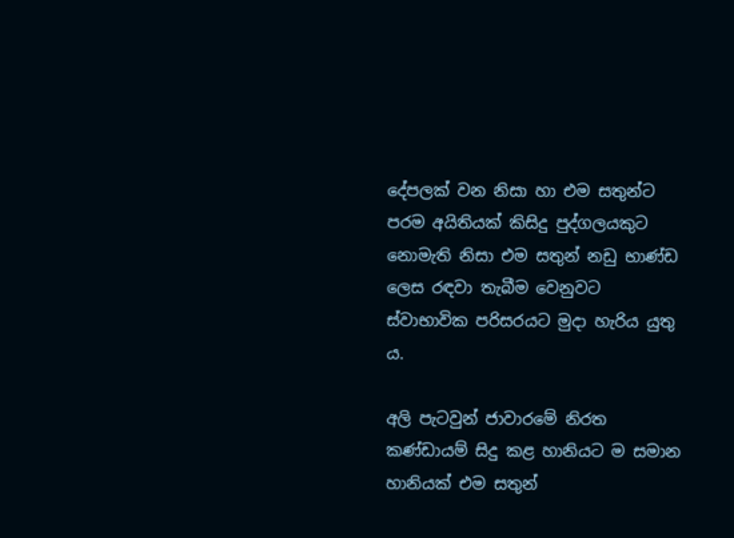දේපලක් වන නිසා හා එම සතුන්ට පරම අයිතියක් කිසිදු පුද්ගලයකුට නොමැති නිසා එම සතුන් නඩු භාණ්ඩ ලෙස රඳවා තැබීම වෙනුවට ස්වාභාවික පරිසරයට මුදා හැරිය යුතු ය.

අලි පැටවුන් ජාවාරමේ නිරත කණ්ඩායම් සිදු කළ හානියට ම සමාන හානියක් එම සතුන්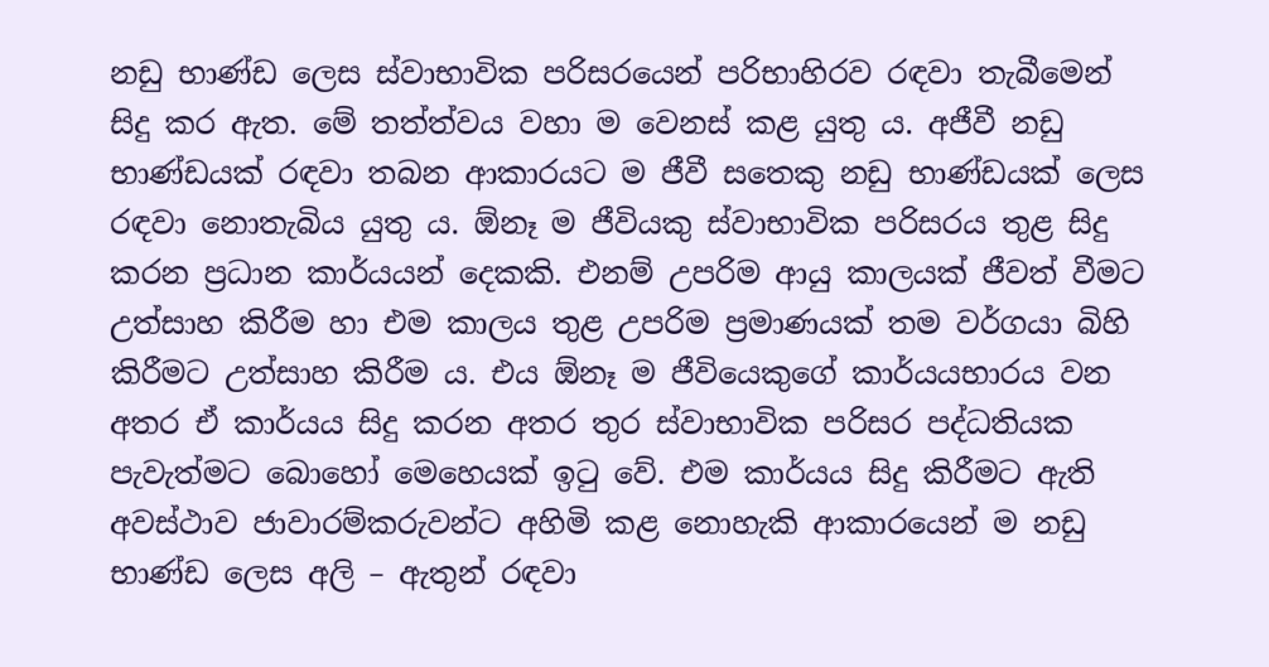නඩු භාණ්ඩ ලෙස ස්වාභාවික පරිසරයෙන් පරිභාහිරව රඳවා තැබීමෙන් සිදු කර ඇත. මේ තත්ත්වය වහා ම වෙනස් කළ යුතු ය. අජීවී නඩු භාණ්ඩයක් රඳවා තබන ආකාරයට ම ජීවී සතෙකු නඩු භාණ්ඩයක් ලෙස රඳවා නොතැබිය යුතු ය. ඕනෑ ම ජීවියකු ස්වාභාවික පරිසරය තුළ සිදු කරන ප්‍රධාන කාර්යයන් දෙකකි. එනම් උපරිම ආයු කාලයක් ජීවත් වීමට උත්සාහ කිරීම හා එම කාලය තුළ උපරිම ප්‍රමාණයක් තම වර්ගයා බිහි කිරීමට උත්සාහ කිරීම ය. එය ඕනෑ ම ජීවියෙකුගේ කාර්යයභාරය වන අතර ඒ කාර්යය සිදු කරන අතර තුර ස්වාභාවික පරිසර පද්ධතියක පැවැත්මට බොහෝ මෙහෙයක් ඉටු වේ. එම කාර්යය සිදු කිරීමට ඇති අවස්ථාව ජාවාරම්කරුවන්ට අහිමි කළ නොහැකි ආකාරයෙන් ම නඩු භාණ්ඩ ලෙස අලි – ඇතුන් රඳවා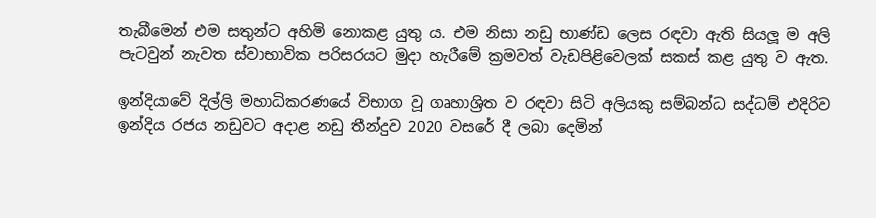තැබීමෙන් එම සතුන්ට අහිමි නොකළ යුතු ය. එම නිසා නඩු භාණ්ඩ ලෙස රඳවා ඇති සියලූ ම අලි පැටවුන් නැවත ස්වාභාවික පරිසරයට මුදා හැරීමේ ක්‍රමවත් වැඩපිළිවෙලක් සකස් කළ යුතු ව ඇත.

ඉන්දියාවේ දිල්ලි මහාධිකරණයේ විභාග වූ ගෘහාශ්‍රිත ව රඳවා සිටි අලියකු සම්බන්ධ සද්ධම් එදිරිව ඉන්දිය රජය නඩුවට අදාළ නඩු තීන්දුව 2020 වසරේ දී ලබා දෙමින්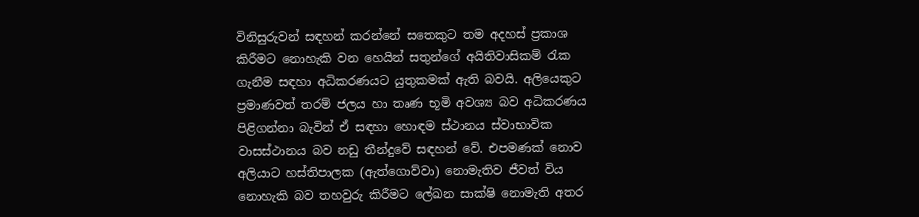විනිසුරුවන් සඳහන් කරන්නේ සතෙකුට තම අදහස් ප්‍රකාශ කිරීමට නොහැකි වන හෙයින් සතුන්ගේ අයිතිවාසිකම් රැක ගැනීම සඳහා අධිකරණයට යුතුකමක් ඇති බවයි. අලියෙකුට ප්‍රමාණවත් තරම් ජලය හා තෘණ භූමි අවශ්‍ය බව අධිකරණය පිළිගන්නා බැවින් ඒ සඳහා හොඳම ස්ථානය ස්වාභාවික වාසස්ථානය බව නඩු තීන්දුවේ සඳහන් වේ. එපමණක් නොව අලියාට හස්තිපාලක (ඇත්ගොව්වා) නොමැතිව ජීවත් විය නොහැකි බව තහවුරු කිරීමට ලේඛන සාක්ෂි නොමැති අතර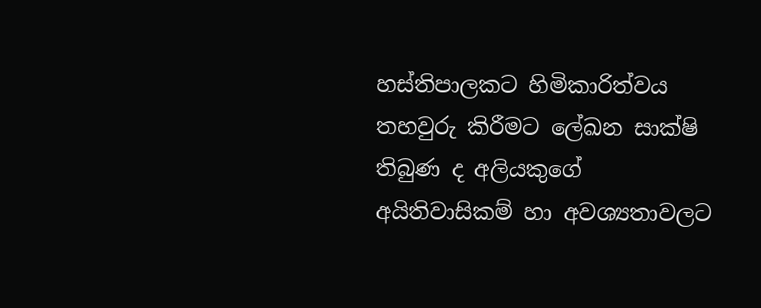හස්තිපාලකට හිමිකාරිත්වය තහවුරු කිරීමට ලේඛන සාක්ෂි තිබුණ ද අලියකුගේ අයිතිවාසිකම් හා අවශ්‍යතාවලට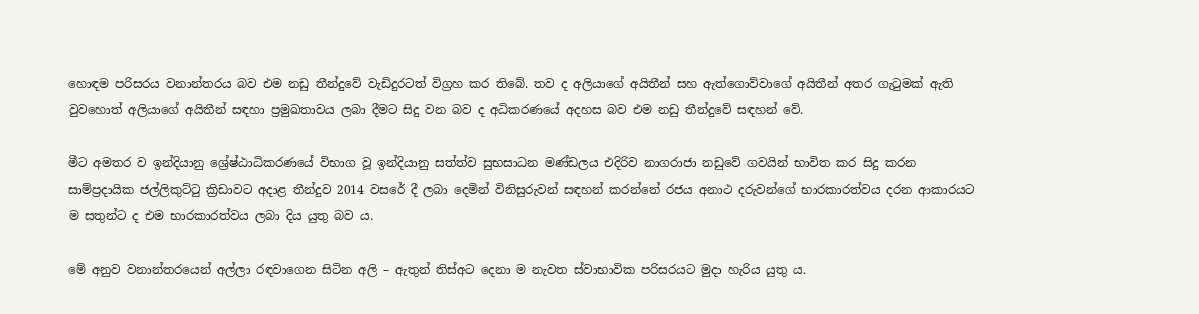හොඳම පරිසරය වනාන්තරය බව එම නඩු තීන්දුවේ වැඩිදුරටත් විග්‍රහ කර තිබේ. තව ද අලියාගේ අයිතීන් සහ ඇත්ගොව්වාගේ අයිතීන් අතර ගැටුමක් ඇති වුවහොත් අලියාගේ අයිතීන් සඳහා ප්‍රමුඛතාවය ලබා දීමට සිදු වන බව ද අධිකරණයේ අදහස බව එම නඩු තීන්දුවේ සඳහන් වේ.

මීට අමතර ව ඉන්දියානු ශ්‍රේෂ්ඨාධිකරණයේ විභාග වූ ඉන්දියානු සත්ත්ව සුභසාධන මණ්ඩලය එදිරිව නාගරාජා නඩුවේ ගවයින් භාවිත කර සිදු කරන සාම්ප්‍රදායික ජල්ලිකුට්ටු ක්‍රිඩාවට අදාළ තීන්දුව 2014 වසරේ දී ලබා දෙමින් විනිසුරුවන් සඳහන් කරන්නේ රජය අනාථ දරුවන්ගේ භාරකාරත්වය දරන ආකාරයට ම සතුන්ට ද එම භාරකාරත්වය ලබා දිය යුතු බව ය.

මේ අනුව වනාන්තරයෙන් අල්ලා රඳවාගෙන සිටින අලි – ඇතුන් තිස්අට දෙනා ම නැවත ස්වාභාවික පරිසරයට මුදා හැරිය යුතු ය.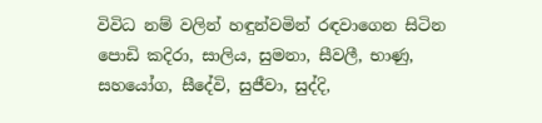විවිධ නම් වලින් හඳුන්වමින් රඳවාගෙන සිටින පොඩි කදිරා, සාලිය, සුමනා, සීවලී, භාණු, සහයෝග, සීදේවි, සුජීවා, සුද්දි,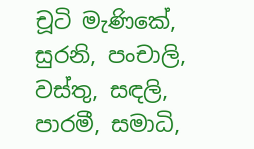චූටි මැණිකේ, සුරනි, පංචාලි, වස්තු, සඳලි, පාරමී, සමාධි,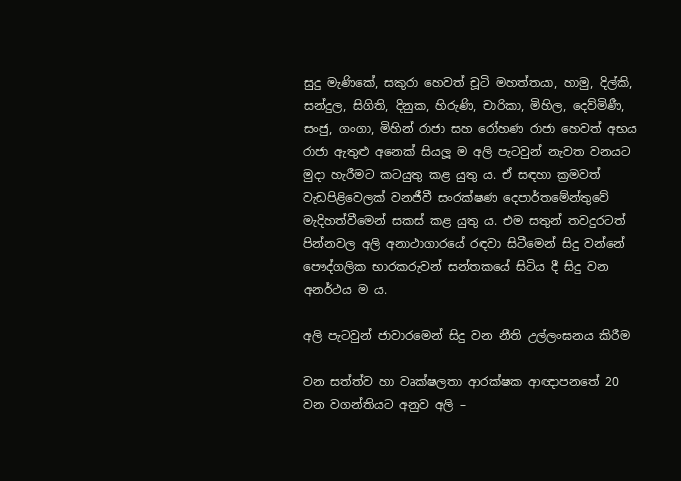සුදු මැණිකේ, සකුරා හෙවත් චූටි මහත්තයා, හාමු, දිල්කි, සන්දුල, සිගිති, දිනුක, හිරුණි, චාරිකා, මිහිල, දෙව්මිණී, සංජු, ගංගා, මිහින් රාජා සහ රෝහණ රාජා හෙවත් අභය රාජා ඇතුළු අනෙක් සියලූ ම අලි පැටවුන් නැවත වනයට මුදා හැරීමට කටයුතු කළ යුතු ය. ඒ සඳහා ක්‍රමවත් වැඩපිළිවෙලක් වනජීවී සංරක්ෂණ දෙපාර්තමේන්තුවේ මැදිහත්වීමෙන් සකස් කළ යුතු ය. එම සතුන් තවදුරටත් පින්නවල අලි අනාථාගාරයේ රඳවා සිටීමෙන් සිදු වන්නේ පෞද්ගලික භාරකරුවන් සන්තකයේ සිටිය දී සිදු වන අනර්ථය ම ය.

අලි පැටවුන් ජාවාරමෙන් සිදු වන නීති උල්ලංඝනය කිරීම

වන සත්ත්ව හා වෘක්ෂලතා ආරක්ෂක ආඥාපනතේ 20 වන වගන්තියට අනුව අලි –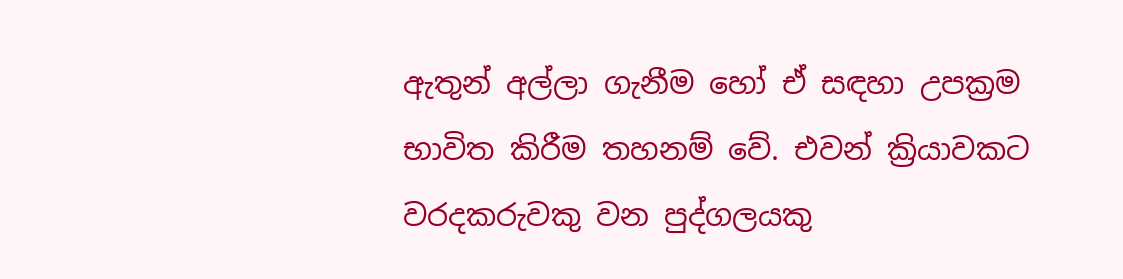ඇතුන් අල්ලා ගැනීම හෝ ඒ සඳහා උපක්‍රම භාවිත කිරීම තහනම් වේ. එවන් ක්‍රියාවකට වරදකරුවකු වන පුද්ගලයකු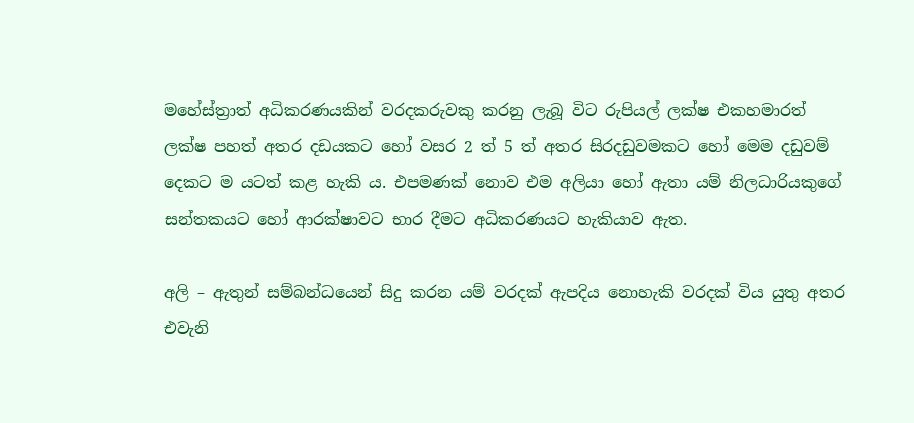මහේස්ත්‍රාත් අධිකරණයකින් වරදකරුවකු කරනු ලැබූ විට රුපියල් ලක්ෂ එකහමාරත් ලක්ෂ පහත් අතර දඩයකට හෝ වසර 2 ත් 5 ත් අතර සිරදඩුවමකට හෝ මෙම දඩුවම් දෙකට ම යටත් කළ හැකි ය. එපමණක් නොව එම අලියා හෝ ඇතා යම් නිලධාරියකුගේ සන්තකයට හෝ ආරක්ෂාවට භාර දීමට අධිකරණයට හැකියාව ඇත.

අලි – ඇතුන් සම්බන්ධයෙන් සිදු කරන යම් වරදක් ඇපදිය නොහැකි වරදක් විය යුතු අතර එවැනි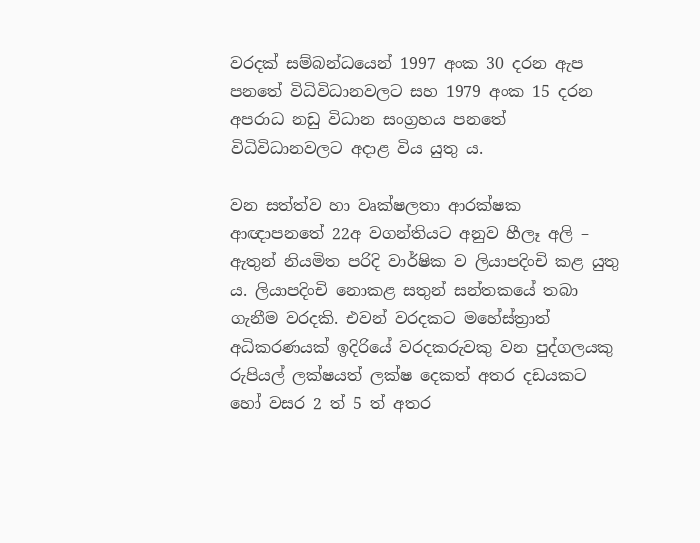වරදක් සම්බන්ධයෙන් 1997 අංක 30 දරන ඇප පනතේ විධිවිධානවලට සහ 1979 අංක 15 දරන අපරාධ නඩු විධාන සංග්‍රහය පනතේ විධිවිධානවලට අදාළ විය යුතු ය.

වන සත්ත්ව හා වෘක්ෂලතා ආරක්ෂක ආඥාපනතේ 22අ වගන්තියට අනුව හීලෑ අලි – ඇතුන් නියමිත පරිදි වාර්ෂික ව ලියාපදිංචි කළ යුතු ය. ලියාපදිංචි නොකළ සතුන් සන්තකයේ තබා ගැනීම වරදකි. එවන් වරදකට මහේස්ත්‍රාත් අධිකරණයක් ඉදිරියේ වරදකරුවකු වන පුද්ගලයකු රුපියල් ලක්ෂයත් ලක්ෂ දෙකත් අතර දඩයකට හෝ වසර 2 ත් 5 ත් අතර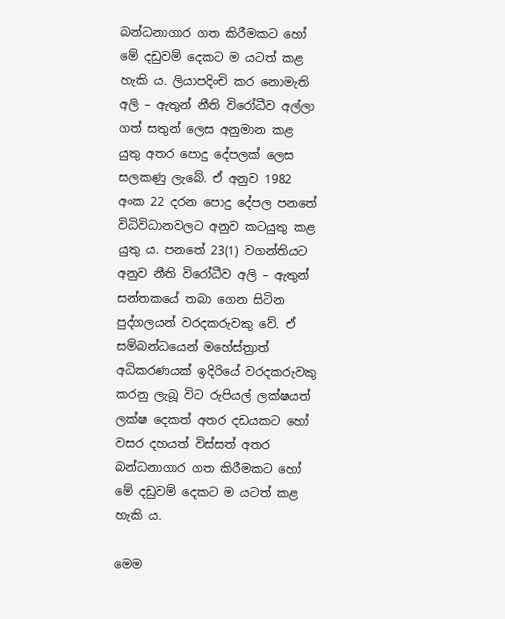බන්ධනාගාර ගත කිරීමකට හෝ මේ දඩුවම් දෙකට ම යටත් කළ හැකි ය. ලියාපදිංචි කර නොමැති අලි – ඇතුන් නීති විරෝධීව අල්ලා ගත් සතුන් ලෙස අනුමාන කළ යුතු අතර පොදු දේපලක් ලෙස සලකණු ලැබේ. ඒ අනුව 1982 අංක 22 දරන පොදු දේපල පනතේ විධිවිධානවලට අනුව කටයුතු කළ යුතු ය. පනතේ 23(1) වගන්තියට අනුව නීති විරෝධීව අලි – ඇතුන් සන්තකයේ තබා ගෙන සිටින පුද්ගලයන් වරදකරුවකු වේ. ඒ සම්බන්ධයෙන් මහේස්ත්‍රාත් අධිකරණයක් ඉදිරියේ වරදකරුවකු කරනු ලැබූ විට රුපියල් ලක්ෂයත් ලක්ෂ දෙකත් අතර දඩයකට හෝ වසර දහයත් විස්සත් අතර බන්ධනාගාර ගත කිරීමකට හෝ මේ දඩුවම් දෙකට ම යටත් කළ හැකි ය.

මෙම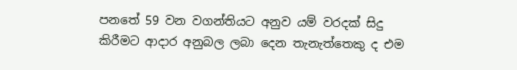පනතේ 59 වන වගන්තියට අනුව යම් වරදක් සිදු කිරීමට ආදාර අනුබල ලබා දෙන තැනැත්තෙකු ද එම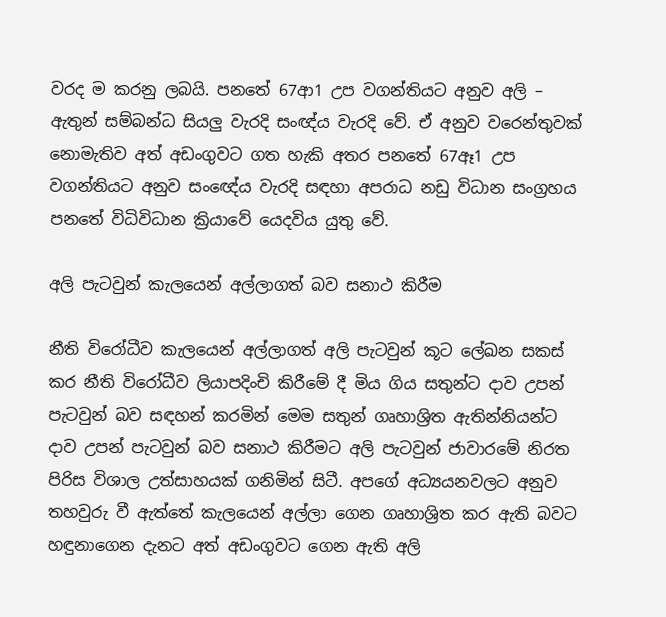වරද ම කරනු ලබයි. පනතේ 67ආ1 උප වගන්තියට අනුව අලි – ඇතුන් සම්බන්ධ සියලු වැරදි සංඥ්ය වැරදි වේ. ඒ අනුව වරෙන්තුවක් නොමැතිව අත් අඩංගුවට ගත හැකි අතර පනතේ 67ඈ1 උප වගන්තියට අනුව සංඥේය වැරදි සඳහා අපරාධ නඩු විධාන සංග්‍රහය පනතේ විධිවිධාන ක්‍රියාවේ යෙදවිය යුතු වේ.

අලි පැටවුන් කැලයෙන් අල්ලාගත් බව සනාථ කිරීම

නීති විරෝධීව කැලයෙන් අල්ලාගත් අලි පැටවුන් කූට ලේඛන සකස් කර නීති විරෝධීව ලියාපදිංචි කිරීමේ දී මිය ගිය සතුන්ට දාව උපන් පැටවුන් බව සඳහන් කරමින් මෙම සතුන් ගෘහාශ්‍රිත ඇතින්නියන්ට දාව උපන් පැටවුන් බව සනාථ කිරීමට අලි පැටවුන් ජාවාරමේ නිරත පිරිස විශාල උත්සාහයක් ගනිමින් සිටී. අපගේ අධ්‍යයනවලට අනුව තහවුරු වී ඇත්තේ කැලයෙන් අල්ලා ගෙන ගෘහාශ්‍රිත කර ඇති බවට හඳුනාගෙන දැනට අත් අඩංගුවට ගෙන ඇති අලි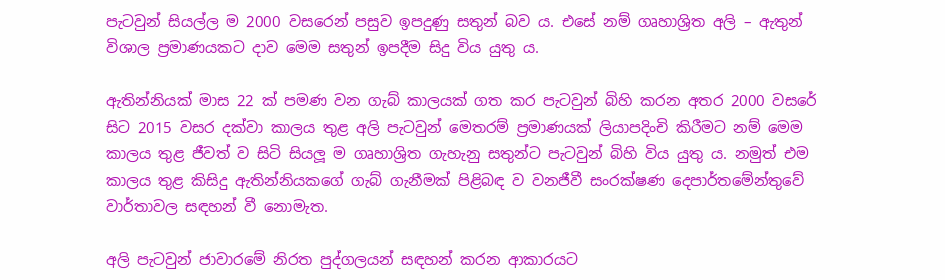පැටවුන් සියල්ල ම 2000 වසරෙන් පසුව ඉපදුණු සතුන් බව ය. එසේ නම් ගෘහාශ්‍රිත අලි – ඇතුන් විශාල ප්‍රමාණයකට දාව මෙම සතුන් ඉපදීම සිදු විය යුතු ය.

ඇතින්නියක් මාස 22 ක් පමණ වන ගැබ් කාලයක් ගත කර පැටවුන් බිහි කරන අතර 2000 වසරේ සිට 2015 වසර දක්වා කාලය තුළ අලි පැටවුන් මෙතරම් ප්‍රමාණයක් ලියාපදිංචි කිරීමට නම් මෙම කාලය තුළ ජීවත් ව සිටි සියලූ ම ගෘහාශ්‍රිත ගැහැනු සතුන්ට පැටවුන් බිහි විය යුතු ය. නමුත් එම කාලය තුළ කිසිදු ඇතින්නියකගේ ගැබ් ගැනීමක් පිළිබඳ ව වනජීවී සංරක්ෂණ දෙපාර්තමේන්තුවේ වාර්තාවල සඳහන් වී නොමැත.

අලි පැටවුන් ජාවාරමේ නිරත පුද්ගලයන් සඳහන් කරන ආකාරයට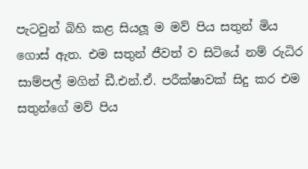පැටවුන් බිහි කළ සියලූ ම මව් පිය සතුන් මිය ගොස් ඇත. එම සතුන් ජීවත් ව සිටියේ නම් රුධිර සාම්පල් මගින් ඩී.එන්.ඒ. පරීක්ෂාවක් සිදු කර එම සතුන්ගේ මව් පිය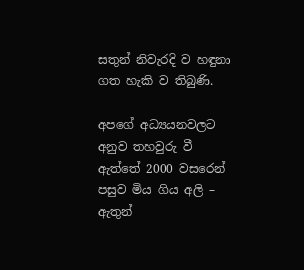සතුන් නිවැරදි ව හඳුනා ගත හැකි ව තිබුණි.

අපගේ අධ්‍යයනවලට අනුව තහවුරු වී ඇත්තේ 2000 වසරෙන් පසුව මිය ගිය අලි – ඇතුන්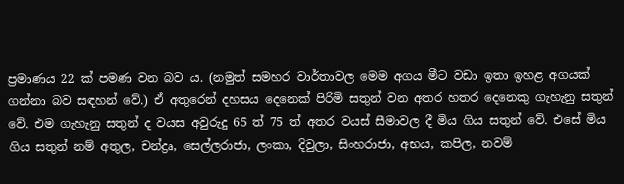ප්‍රමාණය 22 ක් පමණ වන බව ය. (නමුත් සමහර වාර්තාවල මෙම අගය මීට වඩා ඉතා ඉහළ අගයක් ගන්නා බව සඳහන් වේ.) ඒ අතුරෙන් දහසය දෙනෙක් පිරිමි සතුන් වන අතර හතර දෙනෙකු ගැහැනු සතුන් වේ. එම ගැහැනු සතුන් ද වයස අවුරුදු 65 ත් 75 ත් අතර වයස් සීමාවල දී මිය ගිය සතුන් වේ. එසේ මිය ගිය සතුන් නම් අතුල, චන්ද්‍රෘ, සෙල්ලරාජා, ලංකා, දිවුලා, සිංහරාජා, අභය, කපිල, නවම්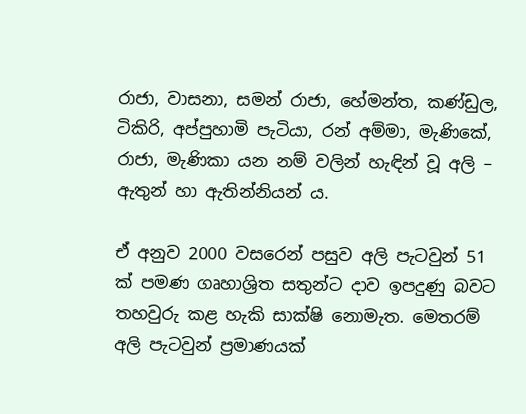රාජා, වාසනා, සමන් රාජා, හේමන්ත, කණ්ඩුල, ටිකිරි, අප්පුහාමි පැටියා, රන් අම්මා, මැණිකේ, රාජා, මැණිකා යන නම් වලින් හැඳින් වූ අලි – ඇතුන් හා ඇතින්නියන් ය.

ඒ අනුව 2000 වසරෙන් පසුව අලි පැටවුන් 51 ක් පමණ ගෘහාශ්‍රිත සතුන්ට දාව ඉපදුණු බවට තහවුරු කළ හැකි සාක්ෂි නොමැත. මෙතරම් අලි පැටවුන් ප්‍රමාණයක්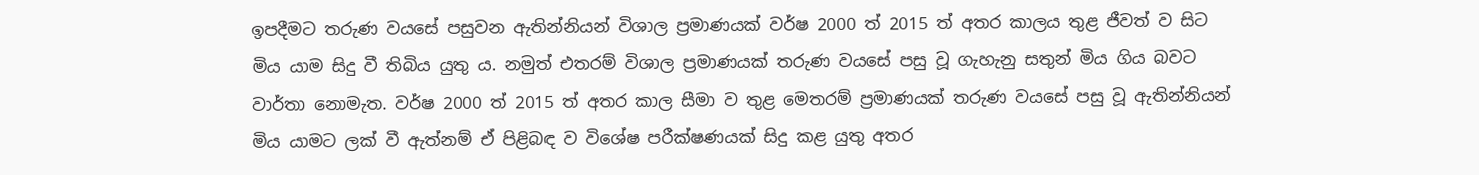ඉපදීමට තරුණ වයසේ පසුවන ඇතින්නියන් විශාල ප්‍රමාණයක් වර්ෂ 2000 ත් 2015 ත් අතර කාලය තුළ ජීවත් ව සිට මිය යාම සිදු වී තිබිය යුතු ය. නමුත් එතරම් විශාල ප්‍රමාණයක් තරුණ වයසේ පසු වූ ගැහැනු සතුන් මිය ගිය බවට වාර්තා නොමැත. වර්ෂ 2000 ත් 2015 ත් අතර කාල සීමා ව තුළ මෙතරම් ප්‍රමාණයක් තරුණ වයසේ පසු වූ ඇතින්නියන් මිය යාමට ලක් වී ඇත්නම් ඒ පිළිබඳ ව විශේෂ පරීක්ෂණයක් සිදු කළ යුතු අතර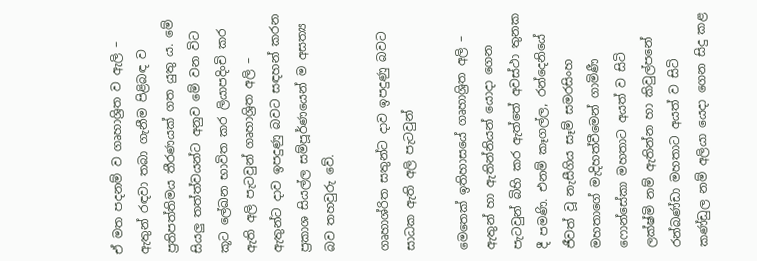ඒ මත පදනම් ව ගෘහාශ්‍රිත ව ඇලි – ඇතුන් රඳවා තබා ගැනීම පිළිබඳ ව ප්‍රතිපත්තිමය තීරණයක් ගත යුතු ය. මේ සියලු තත්ත්වයන්ට අනුව මේ වන විට කූට ලේඛන භාවිත කර ලියාපදිංචි කර ඇති අලි පැටවුන් ගෘහාශ්‍රිත අලි – ඇතුන්ට දාව ඉපදුණු බවට සඳහන් කරන ප්‍රකාශ සියල්ල සම්පූර්ණයෙන් ම අසත්‍ය බව තහවුරු වේ.

ගෘහාශ්රිත සතුන්ට දාව ඉපදුණු බවට සාධක ඇති අලි පැටවුන්

මෙතෙක් ඉතිහාසයේ ගෘහාශ්‍රිත අලි – ඇතුන් හා ඇතින්නියන් යොදා ගෙන පැටවුන් බිහි කර ඇත්තේ අවස්ථා තුනක දී පමණි. එනම් කෑගල්ල, රන්දෙනියේ ජීවත් වූ නැසීගිය සෑම් සමරසිංහ මහතාගේ මැදිහත්වීමෙන් ගාමිණී ෆොන්සේකා මහතාට අයත් ව සිටි ලක්ෂ්මි නම් ඇතින්න හා කිවුල්පනේ රන්බණ්ඩා මහතාට අයත් ව සිටි කණ්ඩුල නම් අලියා යෙදා ගෙන සිදු කළ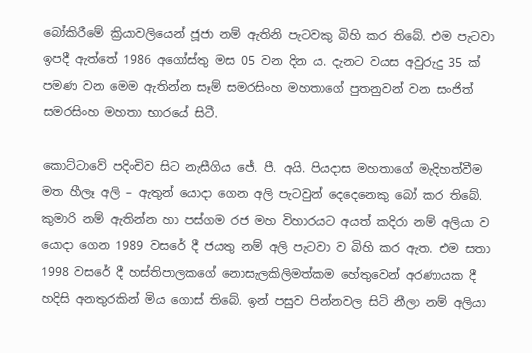බෝකිරීමේ ක්‍රියාවලියෙන් ජූජා නම් ඇතිනි පැටවකු බිහි කර තිබේ. එම පැටවා ඉපදී ඇත්තේ 1986 අගෝස්තු මස 05 වන දින ය. දැනට වයස අවුරුදු 35 ක් පමණ වන මෙම ඇතින්න සෑම් සමරසිංහ මහතාගේ පුතනුවන් වන සංජිත් සමරසිංහ මහතා භාරයේ සිටී.

කොට්ටාවේ පදිංචිව සිට නැසීගිය ජේ. පී. අයි. පියදාස මහතාගේ මැදිහත්වීම මත හීලෑ අලි – ඇතුන් යොදා ගෙන අලි පැටවුන් දෙදෙනෙකු බෝ කර තිබේ. කුමාරි නම් ඇතින්න හා පස්ගම රජ මහ විහාරයට අයත් කදිරා නම් අලියා ව යොදා ගෙන 1989 වසරේ දී ජයතු නම් අලි පැටවා ව බිහි කර ඇත. එම සතා 1998 වසරේ දී හස්තිපාලකගේ නොසැලකිලිමත්කම හේතුවෙන් අරණායක දී හදිසි අනතුරකින් මිය ගොස් තිබේ. ඉන් පසුව පින්නවල සිටි නීලා නම් අලියා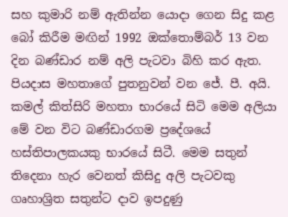සහ කුමාරි නම් ඇතින්න යොදා ගෙන සිදු කළ බෝ කිරීම මඟින් 1992 ඔක්තොම්බර් 13 වන දින බණ්ඩාර නම් අලි පැටවා බිහි කර ඇත. පියදාස මහතාගේ පුතනුවන් වන ජේ. පී. අයි. කමල් කිත්සිරි මහතා භාරයේ සිටි මෙම අලියා මේ වන විට බණ්ඩාරගම ප්‍රදේශයේ හස්තිපාලකයකු භාරයේ සිටී. මෙම සතුන් තිදෙනා හැර වෙනත් කිසිදු අලි පැටවකු ගෘහාශ්‍රිත සතුන්ට දාව ඉපදුණු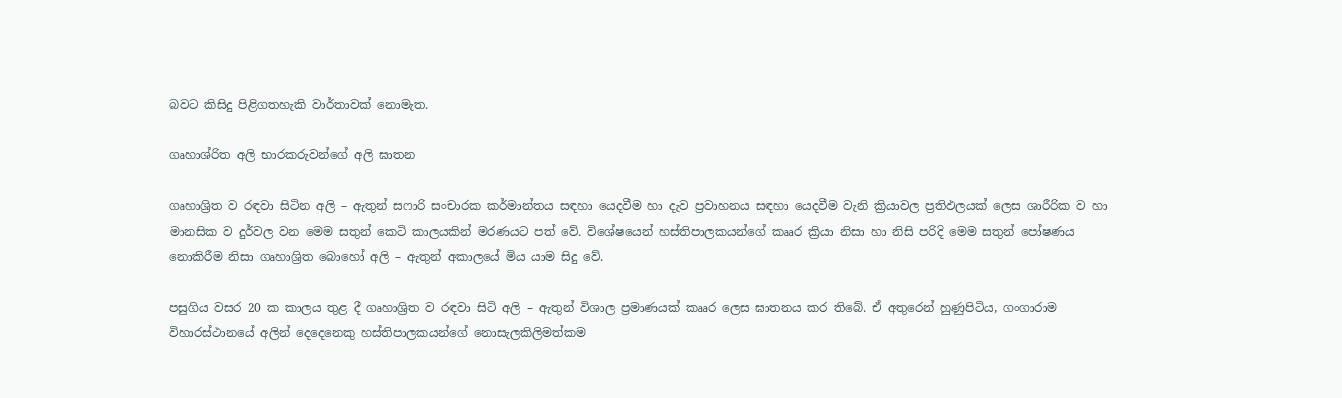බවට කිසිදු පිළිගතහැකි වාර්තාවක් නොමැත.

ගෘහාශ්රිත අලි භාරකරුවන්ගේ අලි ඝාතන

ගෘහාශ්‍රිත ව රඳවා සිටින අලි – ඇතුන් සෆාරි සංචාරක කර්මාන්තය සඳහා යෙදවීම හා දැව ප්‍රවාහනය සඳහා යෙදවීම වැනි ක්‍රියාවල ප්‍රතිඵලයක් ලෙස ශාරීරික ව හා මානසික ව දුර්වල වන මෙම සතුන් කෙටි කාලයකින් මරණයට පත් වේ. විශේෂයෙන් හස්තිපාලකයන්ගේ කෲර ක්‍රියා නිසා හා නිසි පරිදි මෙම සතුන් පෝෂණය නොකිරීම නිසා ගෘහාශ්‍රිත බොහෝ අලි – ඇතුන් අකාලයේ මිය යාම සිදු වේ.

පසුගිය වසර 20 ක කාලය තුළ දී ගෘහාශ්‍රිත ව රඳවා සිටි අලි – ඇතුන් විශාල ප්‍රමාණයක් කෲර ලෙස ඝාතනය කර තිබේ. ඒ අතුරෙන් හුණුපිටිය, ගංගාරාම විහාරස්ථානයේ අලින් දෙදෙනෙකු හස්තිපාලකයන්ගේ නොසැලකිලිමත්කම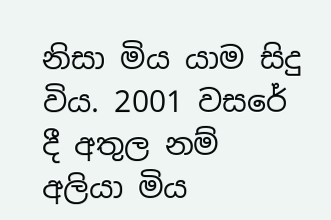නිසා මිය යාම සිදු විය. 2001 වසරේ දී අතුල නම් අලියා මිය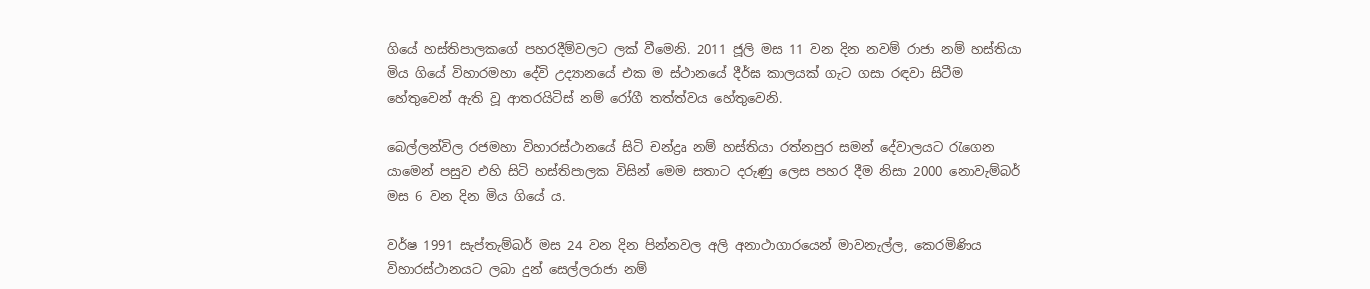ගියේ හස්තිපාලකගේ පහරදීම්වලට ලක් වීමෙනි. 2011 ජූලි මස 11 වන දින නවම් රාජා නම් හස්තියා මිය ගියේ විහාරමහා දේවි උද්‍යානයේ එක ම ස්ථානයේ දීර්ඝ කාලයක් ගැට ගසා රඳවා සිටීම හේතුවෙන් ඇති වූ ආතරයිටිස් නම් රෝගී තත්ත්වය හේතුවෙනි.

බෙල්ලන්විල රජමහා විහාරස්ථානයේ සිටි චන්ද්‍රෘ නම් හස්තියා රත්නපුර සමන් දේවාලයට රැගෙන යාමෙන් පසුව එහි සිටි හස්තිපාලක විසින් මෙම සතාට දරුණු ලෙස පහර දීම නිසා 2000 නොවැම්බර් මස 6 වන දින මිය ගියේ ය.

වර්ෂ 1991 සැප්තැම්බර් මස 24 වන දින පින්නවල අලි අනාථාගාරයෙන් මාවනැල්ල, කෙරමිණිය විහාරස්ථානයට ලබා දුන් සෙල්ලරාජා නම්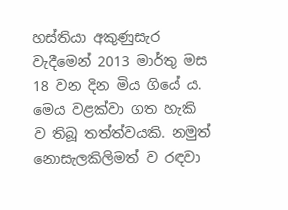හස්තියා අකුණුසැර වැදීමෙන් 2013 මාර්තු මස 18 වන දින මිය ගියේ ය. මෙය වළක්වා ගත හැකි ව තිබූ තත්ත්වයකි. නමුත් නොසැලකිලිමත් ව රඳවා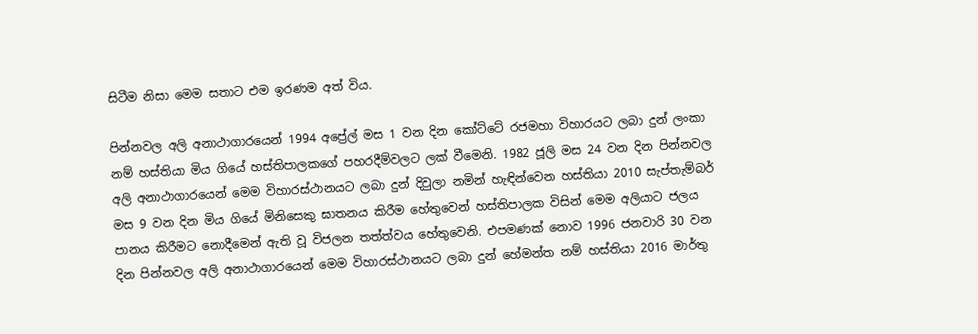සිටීම නිසා මෙම සතාට එම ඉරණම අත් විය.

පින්නවල අලි අනාථාගාරයෙන් 1994 අප්‍රේල් මස 1 වන දින කෝට්ටේ රජමහා විහාරයට ලබා දුන් ලංකා නම් හස්තියා මිය ගියේ හස්තිපාලකගේ පහරදීම්වලට ලක් වීමෙනි. 1982 ජූලි මස 24 වන දින පින්නවල අලි අනාථාගාරයෙන් මෙම විහාරස්ථානයට ලබා දුන් දිවුලා නමින් හැඳින්වෙන හස්තියා 2010 සැප්තැම්බර් මස 9 වන දින මිය ගියේ මිනිසෙකු ඝාතනය කිරීම හේතුවෙන් හස්තිපාලක විසින් මෙම අලියාට ජලය පානය කිරීමට නොදීමෙන් ඇති වූ විජලන තත්ත්වය හේතුවෙනි. එපමණක් නොව 1996 ජනවාරි 30 වන දින පින්නවල අලි අනාථාගාරයෙන් මෙම විහාරස්ථානයට ලබා දුන් හේමන්ත නම් හස්තියා 2016 මාර්තු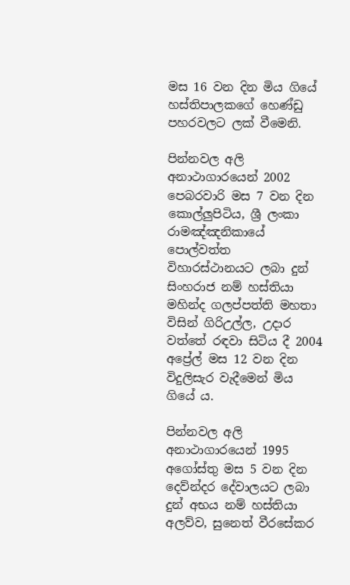මස 16 වන දින මිය ගියේ හස්තිපාලකගේ හෙණ්ඩු පහරවලට ලක් වීමෙනි.

පින්නවල අලි අනාථාගාරයෙන් 2002 පෙබරවාරි මස 7 වන දින කොල්ලුපිටිය, ශ්‍රී ලංකා රාමඤ්ඤනිකායේ පොල්වත්ත විහාරස්ථානයට ලබා දුන් සිංහරාජ නම් හස්තියා මහින්ද ගලප්පත්ති මහතා විසින් ගිරිඋල්ල, උදාර වත්තේ රඳවා සිටිය දී 2004 අප්‍රේල් මස 12 වන දින විදුලිසැර වැදීමෙන් මිය ගියේ ය.

පින්නවල අලි අනාථාගාරයෙන් 1995 අගෝස්තු මස 5 වන දින දෙව්න්දර දේවාලයට ලබා දුන් අභය නම් හස්තියා අලව්ව, සුනෙත් වීරසේකර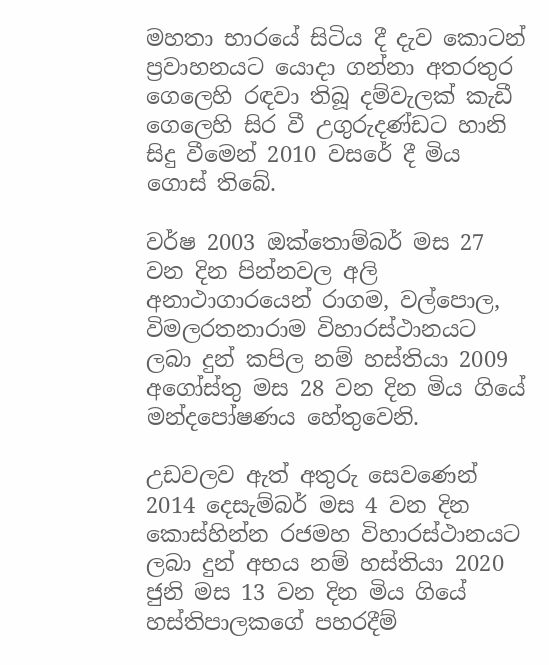මහතා භාරයේ සිටිය දී දැව කොටන් ප්‍රවාහනයට යොදා ගන්නා අතරතුර ගෙලෙහි රඳවා තිබූ දම්වැලක් කැඩී ගෙලෙහි සිර වී උගුරුදණ්ඩට හානි සිදු වීමෙන් 2010 වසරේ දී මිය ගොස් තිබේ.

වර්ෂ 2003 ඔක්තොම්බර් මස 27 වන දින පින්නවල අලි අනාථාගාරයෙන් රාගම, වල්පොල, විමලරතනාරාම විහාරස්ථානයට ලබා දුන් කපිල නම් හස්තියා 2009 අගෝස්තු මස 28 වන දින මිය ගියේ මන්දපෝෂණය හේතුවෙනි.

උඩවලව ඇත් අතුරු සෙවණෙන් 2014 දෙසැම්බර් මස 4 වන දින කොස්හින්න රජමහ විහාරස්ථානයට ලබා දුන් අභය නම් හස්තියා 2020 ජුනි මස 13 වන දින මිය ගියේ හස්තිපාලකගේ පහරදීම්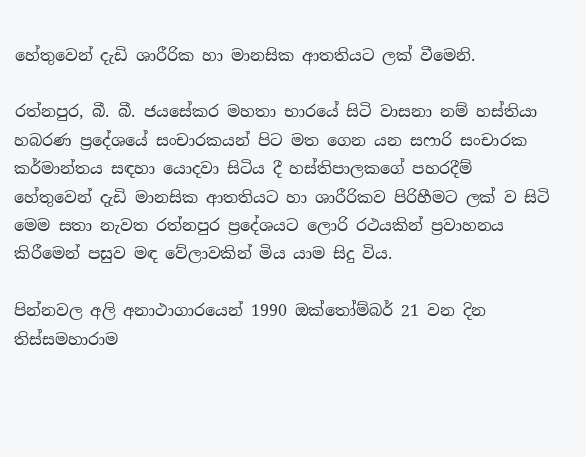හේතුවෙන් දැඩි ශාරීරික හා මානසික ආතතියට ලක් වීමෙනි.

රත්නපුර, බී. බී. ජයසේකර මහතා භාරයේ සිටි වාසනා නම් හස්තියා හබරණ ප්‍රදේශයේ සංචාරකයන් පිට මත ගෙන යන සෆාරි සංචාරක කර්මාන්තය සඳහා යොදවා සිටිය දී හස්තිපාලකගේ පහරදීම් හේතුවෙන් දැඩි මානසික ආතතියට හා ශාරීරිකව පිරිහීමට ලක් ව සිටි මෙම සතා නැවත රත්නපුර ප්‍රදේශයට ලොරි රථයකින් ප්‍රවාහනය කිරීමෙන් පසුව මඳ වේලාවකින් මිය යාම සිදු විය.

පින්නවල අලි අනාථාගාරයෙන් 1990 ඔක්තෝම්බර් 21 වන දින තිස්සමහාරාම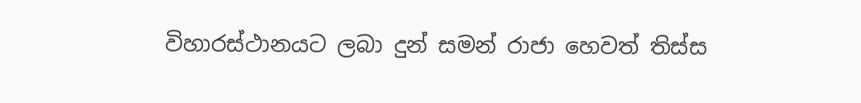විහාරස්ථානයට ලබා දුන් සමන් රාජා හෙවත් තිස්ස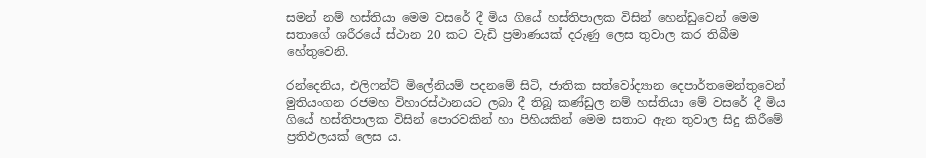සමන් නම් හස්තියා මෙම වසරේ දී මිය ගියේ හස්තිපාලක විසින් හෙන්ඩුවෙන් මෙම සතාගේ ශරීරයේ ස්ථාන 20 කට වැඩි ප්‍රමාණයක් දරුණු ලෙස තුවාල කර තිබීම හේතුවෙනි.

රන්දෙනිය, එලිෆන්ට් මිලේනියම් පදනමේ සිටි, ජාතික සත්වෝද්‍යාන දෙපාර්තමෙන්තුවෙන් මුතියංගන රජමහ විහාරස්ථානයට ලබා දී තිබූ කණ්ඩුල නම් හස්තියා මේ වසරේ දී මිය ගියේ හස්තිපාලක විසින් පොරවකින් හා පිහියකින් මෙම සතාට ඇන තුවාල සිදු කිරීමේ ප්‍රතිඵලයක් ලෙස ය.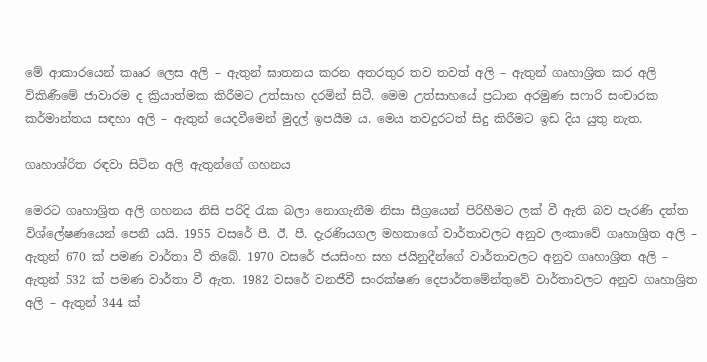මේ ආකාරයෙන් කෲර ලෙස අලි – ඇතුන් ඝාතනය කරන අතරතුර තව තවත් අලි – ඇතුන් ගෘහාශ්‍රිත කර අලි විකිණීමේ ජාවාරම ද ක්‍රියාත්මක කිරීමට උත්සාහ දරමින් සිටී. මෙම උත්සාහයේ ප්‍රධාන අරමුණ සෆාරි සංචාරක කර්මාන්තය සඳහා අලි – ඇතුන් යෙදවීමෙන් මුදල් ඉපයීම ය. මෙය තවදුරටත් සිදු කිරීමට ඉඩ දිය යුතු නැත.

ගෘහාශ්රිත රඳවා සිටින අලි ඇතුන්ගේ ගහනය

මෙරට ගෘහාශ්‍රිත අලි ගහනය නිසි පරිදි රැක බලා නොගැනීම නිසා සීග්‍රයෙන් පිරිහීමට ලක් වී ඇති බව පැරණි දත්ත විශ්ලේෂණයෙන් පෙනී යයි. 1955 වසරේ පී. ඊ. පී. දැරණියගල මහතාගේ වාර්තාවලට අනුව ලංකාවේ ගෘහාශ්‍රිත අලි – ඇතුන් 670 ක් පමණ වාර්තා වී තිබේ. 1970 වසරේ ජයසිංහ සහ ජයිනුදීන්ගේ වාර්තාවලට අනුව ගෘහාශ්‍රිත අලි – ඇතුන් 532 ක් පමණ වාර්තා වී ඇත. 1982 වසරේ වනජීවී සංරක්ෂණ දෙපාර්තමේන්තුවේ වාර්තාවලට අනුව ගෘහාශ්‍රිත අලි – ඇතුන් 344 ක්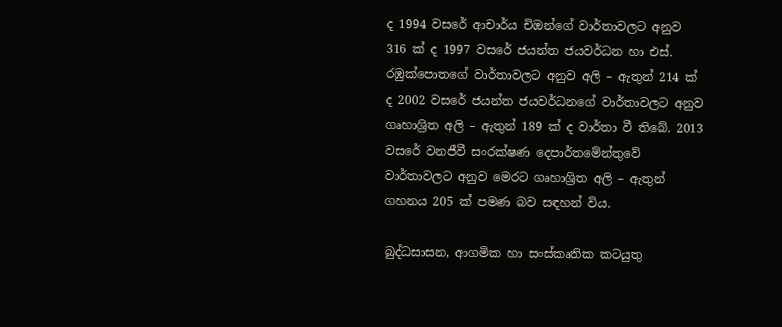ද 1994 වසරේ ආචාර්ය චිඔන්ගේ වාර්තාවලට අනුව 316 ක් ද 1997 වසරේ ජයන්ත ජයවර්ධන හා එස්. රඹුක්පොතගේ වාර්තාවලට අනුව අලි – ඇතුන් 214 ක් ද 2002 වසරේ ජයන්ත ජයවර්ධනගේ වාර්තාවලට අනුව ගෘහාශ්‍රිත අලි – ඇතුන් 189 ක් ද වාර්තා වී තිබේ. 2013 වසරේ වනජීවී සංරක්ෂණ දෙපාර්තමේන්තුවේ වාර්තාවලට අනුව මෙරට ගෘහාශ්‍රිත අලි – ඇතුන් ගහනය 205 ක් පමණ බව සඳහන් විය.

බුද්ධසාසන, ආගමික හා සංස්කෘතික කටයුතු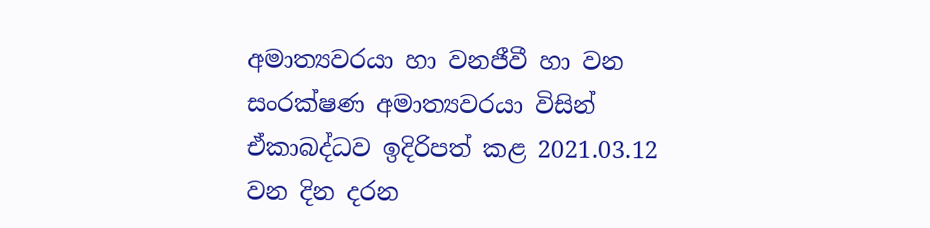අමාත්‍යවරයා හා වනජීවී හා වන සංරක්ෂණ අමාත්‍යවරයා විසින් ඒකාබද්ධව ඉදිරිපත් කළ 2021.03.12 වන දින දරන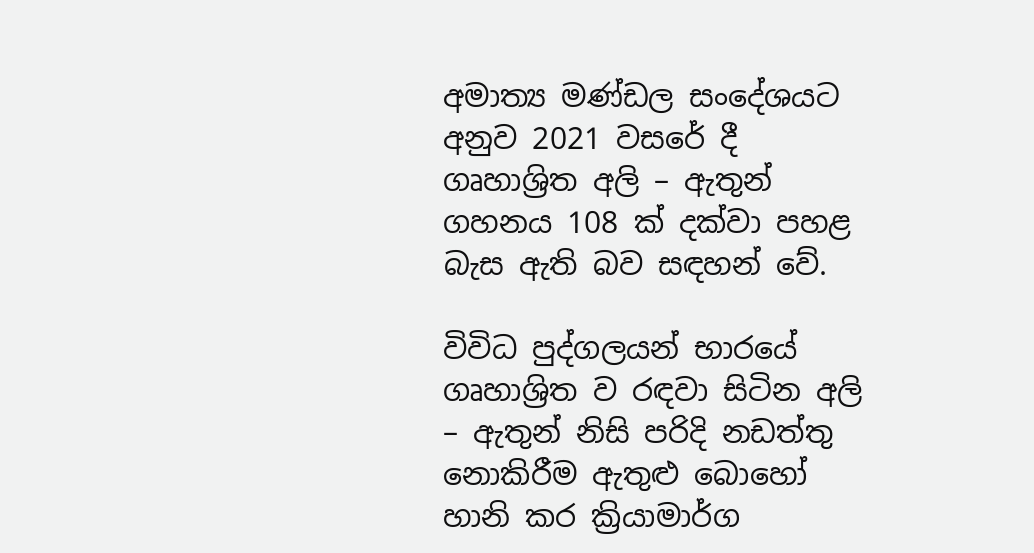අමාත්‍ය මණ්ඩල සංදේශයට අනුව 2021 වසරේ දී ගෘහාශ්‍රිත අලි – ඇතුන් ගහනය 108 ක් දක්වා පහළ බැස ඇති බව සඳහන් වේ.

විවිධ පුද්ගලයන් භාරයේ ගෘහාශ්‍රිත ව රඳවා සිටින අලි – ඇතුන් නිසි පරිදි නඩත්තු නොකිරීම ඇතුළු බොහෝ හානි කර ක්‍රියාමාර්ග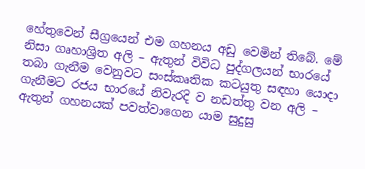හේතුවෙන් සීග්‍රයෙන් එම ගහනය අඩු වෙමින් තිබේ. මේ නිසා ගෘහාශ්‍රිත අලි – ඇතුන් විවිධ පුද්ගලයන් භාරයේ තබා ගැනීම වෙනුවට සංස්කෘතික කටයුතු සඳහා යොදා ගැනීමට රජය භාරයේ නිවැරදි ව නඩත්තු වන අලි – ඇතුන් ගහනයක් පවත්වාගෙන යාම සුදුසු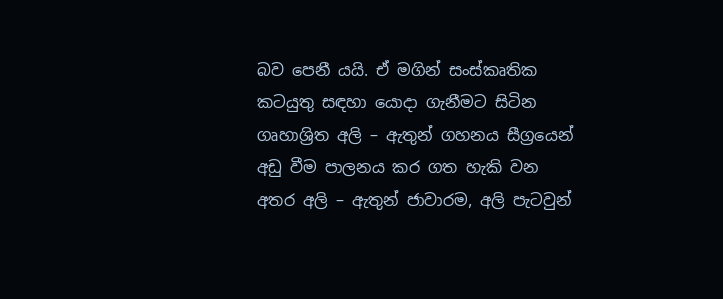බව පෙනී යයි. ඒ මගින් සංස්කෘතික කටයුතු සඳහා යොදා ගැනීමට සිටින ගෘහාශ්‍රිත අලි – ඇතුන් ගහනය සීග්‍රයෙන් අඩු වීම පාලනය කර ගත හැකි වන අතර අලි – ඇතුන් ජාවාරම, අලි පැටවුන්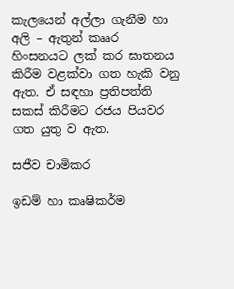කැලයෙන් අල්ලා ගැනීම හා අලි – ඇතුන් කෲර හිංසනයට ලක් කර ඝාතනය කිරීම වළක්වා ගත හැකි වනු ඇත. ඒ සඳහා ප්‍රතිපත්ති සකස් කිරීමට රජය පියවර ගත යුතු ව ඇත.

සජීව චාමිකර

ඉඩම් හා කෘෂිකර්ම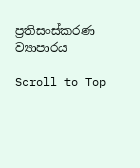ප්‍රතිසංස්කරණ ව්‍යාපාරය

Scroll to Top